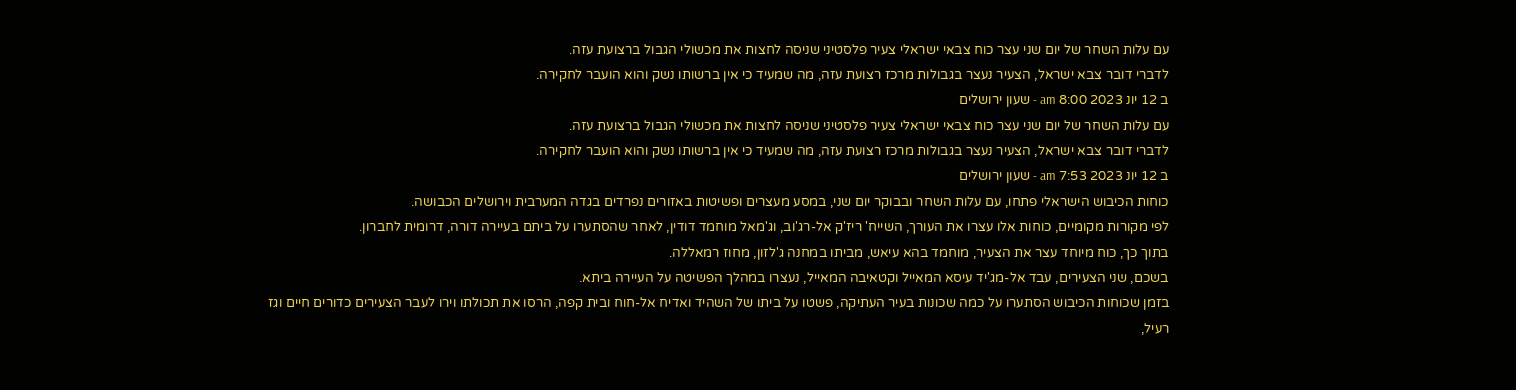עם עלות השחר של יום שני עצר כוח צבאי ישראלי צעיר פלסטיני שניסה לחצות את מכשולי הגבול ברצועת עזה.
לדברי דובר צבא ישראל, הצעיר נעצר בגבולות מרכז רצועת עזה, מה שמעיד כי אין ברשותו נשק והוא הועבר לחקירה.
ב 12 יונ 2023 8:00 am - שעון ירושלים
עם עלות השחר של יום שני עצר כוח צבאי ישראלי צעיר פלסטיני שניסה לחצות את מכשולי הגבול ברצועת עזה.
לדברי דובר צבא ישראל, הצעיר נעצר בגבולות מרכז רצועת עזה, מה שמעיד כי אין ברשותו נשק והוא הועבר לחקירה.
ב 12 יונ 2023 7:53 am - שעון ירושלים
כוחות הכיבוש הישראלי פתחו, עם עלות השחר ובבוקר יום שני, במסע מעצרים ופשיטות באזורים נפרדים בגדה המערבית וירושלים הכבושה.
לפי מקורות מקומיים, כוחות אלו עצרו את העורך, השייח' ריז'ק אל-רג'וב, וג'מאל מוחמד דודין, לאחר שהסתערו על ביתם בעיירה דורה, דרומית לחברון.
בתוך כך, כוח מיוחד עצר את הצעיר, מוחמד בהא עיאש, מביתו במחנה ג'לזון, מחוז רמאללה.
בשכם, שני הצעירים, עבד אל-מג'יד עיסא המאייל וקטאיבה המאייל, נעצרו במהלך הפשיטה על העיירה ביתא.
בזמן שכוחות הכיבוש הסתערו על כמה שכונות בעיר העתיקה, פשטו על ביתו של השהיד ואדיח אל-חוח ובית קפה, הרסו את תכולתו וירו לעבר הצעירים כדורים חיים וגז רעיל,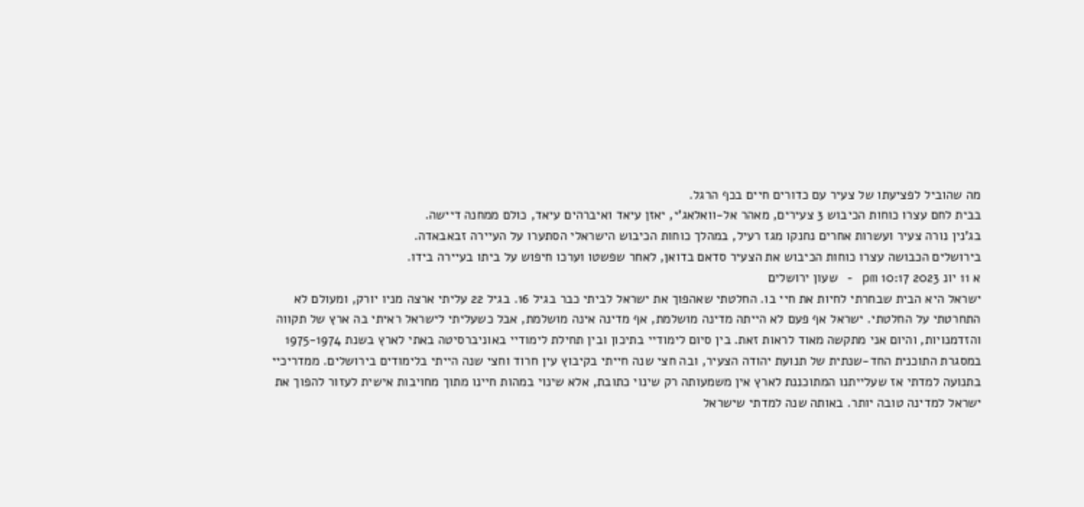מה שהוביל לפציעתו של צעיר עם כדורים חיים בכף הרגל.
בבית לחם עצרו כוחות הכיבוש 3 צעירים, מאהר אל-וואלאג'י, יאזן עיאד ואיברהים עיאד, כולם ממחנה דיישה.
בג'נין נורה צעיר ועשרות אחרים נחנקו מגז רעיל, במהלך כוחות הכיבוש הישראלי הסתערו על העיירה זבאבאדה.
בירושלים הכבושה עצרו כוחות הכיבוש את הצעיר סדאם בדואן, לאחר שפשטו וערכו חיפוש על ביתו בעיירה בידו.
א 11 יונ 2023 10:17 pm - שעון ירושלים
ישראל היא הבית שבחרתי לחיות את חיי בו. החלטתי שאהפוך את ישראל לביתי כבר בגיל 16. בגיל 22 עליתי ארצה מניו יורק, ומעולם לא התחרטתי על החלטתי. ישראל אף פעם לא הייתה מדינה מושלמת, אף מדינה אינה מושלמת, אבל כשעליתי לישראל ראיתי בה ארץ של תקווה והזדמנויות, והיום אני מתקשה מאוד לראות זאת. בין סיום לימודיי בתיכון ובין תחילת לימודיי באוניברסיטה באתי לארץ בשנת 1975-1974 במסגרת התוכנית החד-שנתית של תנועת יהודה הצעיר, ובה חצי שנה חייתי בקיבוץ עין חרוד וחצי שנה הייתי בלימודים בירושלים. ממדריכיי בתנועה למדתי אז שעלייתנו המתוכננת לארץ אין משמעותה רק שינוי כתובת, אלא שינוי במהות חיינו מתוך מחויבות אישית לעזור להפוך את ישראל למדינה טובה יותר. באותה שנה למדתי שישראל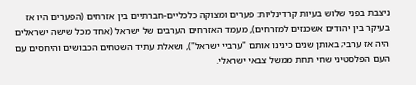ניצבת בפני שלוש בעיות קרדינליות: פערים ומצוקה כלכליים-חברתיים בין אזרחים (הפערים היו אז בעיקר בין יהודים אשכנזים למזרחים), מעמד האזרחים הערבים של ישראל (אחד מכל שישה ישראלים היה אז ערבי; באותן שנים כינינו אותם "ערביי ישראל"), ושאלת עתיד השטחים הכבושים והיחסים עם העם הפלסטיני שחי תחת ממשל צבאי ישראלי.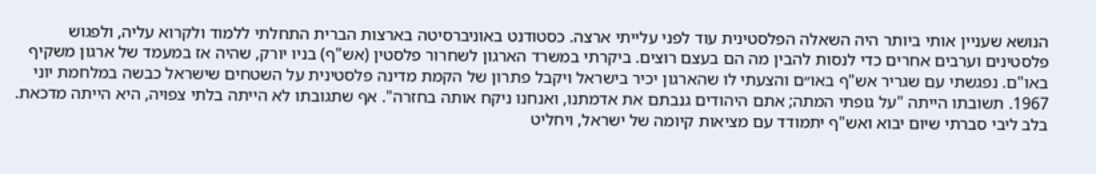הנושא שעניין אותי ביותר היה השאלה הפלסטינית עוד לפני עלייתי ארצה. כסטודנט באוניברסיטה בארצות הברית התחלתי ללמוד ולקרוא עליה, ולפגוש פלסטינים וערבים אחרים כדי לנסות להבין מה הם בעצם רוצים. ביקרתי במשרד הארגון לשחרור פלסטין (אש"ף) בניו יורק, שהיה אז במעמד של ארגון משקיף באו"ם. נפגשתי עם שגריר אש"ף באו״ם והצעתי לו שהארגון יכיר בישראל ויקבל פתרון של הקמת מדינה פלסטינית על השטחים שישראל כבשה במלחמת יוני 1967. תשובתו הייתה "על גופתי המתה; אתם היהודים גנבתם את אדמתנו, ואנחנו ניקח אותה בחזרה". אף שתגובתו לא הייתה בלתי צפויה, היא הייתה מדכאת. בלב ליבי סברתי שיום יבוא ואש"ף יתמודד עם מציאות קיומה של ישראל, ויחליט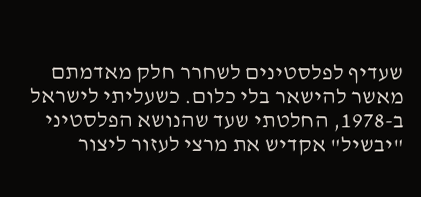שעדיף לפלסטינים לשחרר חלק מאדמתם מאשר להישאר בלי כלום. כשעליתי לישראל ב-1978, החלטתי שעד שהנושא הפלסטיני "יבשיל" אקדיש את מרצי לעזור ליצור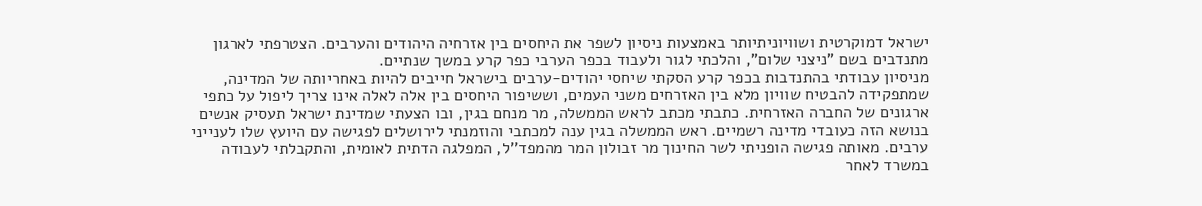ישראל דמוקרטית ושוויוניתיותר באמצעות ניסיון לשפר את היחסים בין אזרחיה היהודים והערבים. הצטרפתי לארגון מתנדבים בשם "ניצני שלום", והלכתי לגור ולעבוד בכפר הערבי כפר קרע במשך שנתיים.
מניסיון עבודתי בהתנדבות בכפר קרע הסקתי שיחסי יהודים-ערבים בישראל חייבים להיות באחריותה של המדינה, שמתפקידה להבטיח שוויון מלא בין האזרחים משני העמים, וששיפור היחסים בין אלה לאלה אינו צריך ליפול על כתפי ארגונים של החברה האזרחית. כתבתי מכתב לראש הממשלה, מר מנחם בגין, ובו הצעתי שמדינת ישראל תעסיק אנשים בנושא הזה כעובדי מדינה רשמיים. ראש הממשלה בגין ענה למכתבי והוזמנתי לירושלים לפגישה עם היועץ שלו לענייני ערבים. מאותה פגישה הופניתי לשר החינוך מר זבולון המר מהמפד''ל, המפלגה הדתית לאומית, והתקבלתי לעבודה במשרד לאחר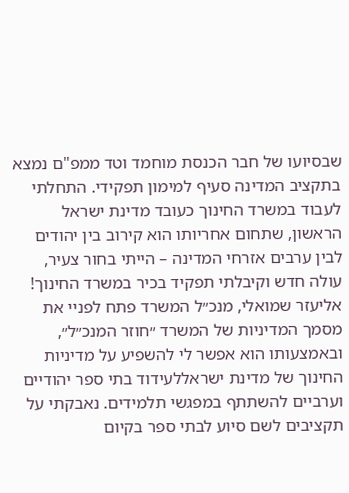שבסיועו של חבר הכנסת מוחמד וטד ממפ"ם נמצא בתקציב המדינה סעיף למימון תפקידי. התחלתי לעבוד במשרד החינוך כעובד מדינת ישראל הראשון, שתחום אחריותו הוא קירוב בין יהודים לבין ערבים אזרחי המדינה – הייתי בחור צעיר, עולה חדש וקיבלתי תפקיד בכיר במשרד החינוך! אליעזר שמואלי, מנכ״ל המשרד פתח לפניי את מסמך המדיניות של המשרד ״חוזר המנכ״ל״, ובאמצעותו הוא אפשר לי להשפיע על מדיניות החינוך של מדינת ישראללעידוד בתי ספר יהודיים וערביים להשתתף במפגשי תלמידים. נאבקתי על תקציבים לשם סיוע לבתי ספר בקיום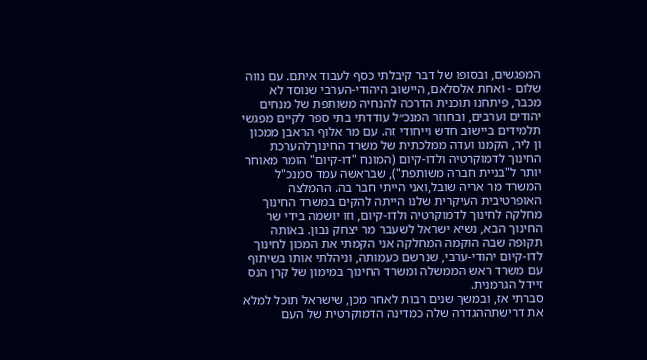המפגשים, ובסופו של דבר קיבלתי כסף לעבוד איתם. עם נווה שלום - ואחת אלסלאם, היישוב היהודי-הערבי שנוסד לא מכבר, פיתחנו תוכנית הדרכה להנחיה משותפת של מנחים יהודים וערבים, ובחוזר המנכ״ל עודדתי בתי ספר לקיים מפגשי תלמידים ביישוב חדש וייחודי זה. עם מר אלוף הראבן ממכון ון ליר, הקמנו ועדה ממלכתית של משרד החינוךלהערכת החינוך לדמוקרטיה ולדו-קיום (המונח "דו-קיום" הומר מאוחר יותר ל"בניית חברה משותפת"), שבראשה עמד סמנכ"ל המשרד מר אריה שובל,ואני הייתי חבר בה. ההמלצה האופרטיבית העיקרית שלנו הייתה להקים במשרד החינוך מחלקה לחינוך לדמוקרטיה ולדו-קיום, וזו יושמה בידי שר החינוך הבא, נשיא ישראל לשעבר מר יצחק נבון. באותה תקופה שבה הוקמה המחלקה אני הקמתי את המכון לחינוך לדו-קיום יהודי-ערבי, שנרשם כעמותה, וניהלתי אותו בשיתוף עם משרד ראש הממשלה ומשרד החינוך במימון של קרן הנס זיידל הגרמנית.
סברתי אז, ובמשך שנים רבות לאחר מכן, שישראל תוכל למלא את דרישתההגדרה שלה כמדינה הדמוקרטית של העם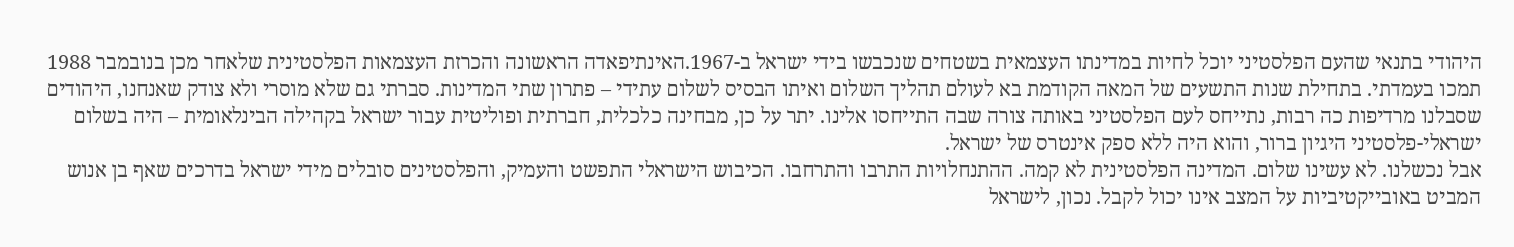היהודי בתנאי שהעם הפלסטיני יוכל לחיות במדינתו העצמאית בשטחים שנכבשו בידי ישראל ב-1967.האינתיפאדה הראשונה והכרזת העצמאות הפלסטינית שלאחר מכן בנובמבר 1988 תמכו בעמדתי. בתחילת שנות התשעים של המאה הקודמת בא לעולם תהליך השלום ואיתו הבסיס לשלום עתידי – פתרון שתי המדינות. סברתי גם שלא מוסרי ולא צודק שאנחנו, היהודים שסבלנו מרדיפות כה רבות, נתייחס לעם הפלסטיני באותה צורה שבה התייחסו אלינו. יתר על כן, מבחינה כלכלית, חברתית ופוליטית עבור ישראל בקהילה הבינלאומית – היה בשלום ישראלי-פלסטיני היגיון ברור, והוא היה ללא ספק אינטרס של ישראל.
אבל נכשלנו. לא עשינו שלום. המדינה הפלסטינית לא קמה. ההתנחלויות התרבו והתרחבו. הכיבוש הישראלי התפשט והעמיק, והפלסטינים סובלים מידי ישראל בדרכים שאף בן אנוש המביט באובייקטיביות על המצב אינו יכול לקבל. נכון, לישראל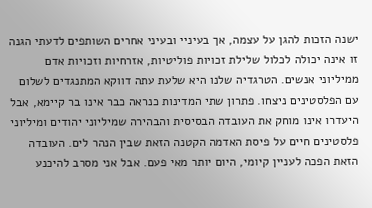ישנה הזכות להגן על עצמה, אך בעיניי ובעיני אחרים השותפים לדעתי הגנה זו אינה יכולה לכלול שלילת זכויות פוליטיות, אזרחיות וזכויות אדם ממיליוני אנשים. הטרגדיה שלנו היא שלעת עתה דווקא המתנגדים לשלום עם הפלסטינים ניצחו. פתרון שתי המדינות כנראה כבר אינו בר קיימא, אבל היעדרו אינו מוחק את העובדה הבסיסית והבהירה שמיליוני יהודים ומיליוני פלסטינים חיים על פיסת האדמה הקטנה הזאת שבין הנהר לים. העובדה הזאת הפכה לעניין קיומי, היום יותר מאי פעם. אבל אני מסרב להיכנע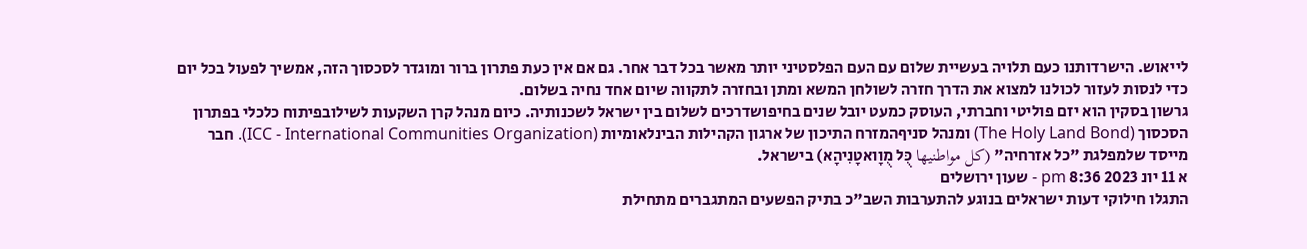לייאוש. הישרדותנו כעם תלויה בעשיית שלום עם העם הפלסטיני יותר מאשר בכל דבר אחר. גם אם אין כעת פתרון ברור ומוגדר לסכסוך הזה, אמשיך לפעול בכל יום כדי לנסות לעזור לכולנו למצוא את הדרך חזרה לשולחן המשא ומתן ובחזרה לתקווה שיום אחד נחיה בשלום.
גרשון בסקין הוא יזם פוליטי וחברתי, העוסק כמעט יובל שנים בחיפושדרכים לשלום בין ישראל לשכנותיה. כיום מנהל קרן השקעות לשילובפיתוח כלכלי בפתרון הסכסוך (The Holy Land Bond) ומנהל סניףהמזרח התיכון של ארגון הקהילות הבינלאומיות (ICC - International Communities Organization). חבר מייסד שלמפלגת "כל אזרחיה" (كل مواطنيها כֻּל מֻוָואטָנִיהָא) בישראל.
א 11 יונ 2023 8:36 pm - שעון ירושלים
התגלו חילוקי דעות ישראלים בנוגע להתערבות השב"כ בתיק הפשעים המתגברים מתחילת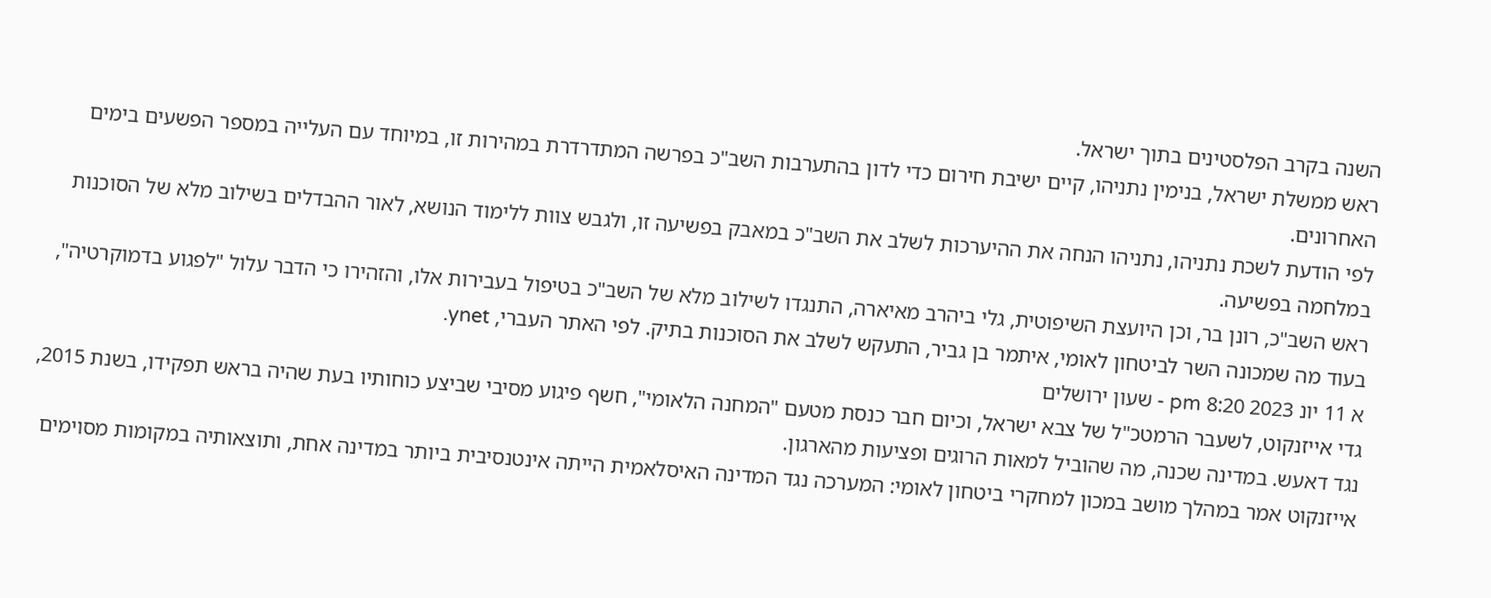השנה בקרב הפלסטינים בתוך ישראל.
ראש ממשלת ישראל, בנימין נתניהו, קיים ישיבת חירום כדי לדון בהתערבות השב"כ בפרשה המתדרדרת במהירות זו, במיוחד עם העלייה במספר הפשעים בימים האחרונים.
לפי הודעת לשכת נתניהו, נתניהו הנחה את ההיערכות לשלב את השב"כ במאבק בפשיעה זו, ולגבש צוות ללימוד הנושא, לאור ההבדלים בשילוב מלא של הסוכנות במלחמה בפשיעה.
ראש השב"כ, רונן בר, וכן היועצת השיפוטית, גלי ביהרב מאיארה, התנגדו לשילוב מלא של השב"כ בטיפול בעבירות אלו, והזהירו כי הדבר עלול "לפגוע בדמוקרטיה", בעוד מה שמכונה השר לביטחון לאומי, איתמר בן גביר, התעקש לשלב את הסוכנות בתיק. לפי האתר העברי, ynet.
א 11 יונ 2023 8:20 pm - שעון ירושלים
גדי אייזנקוט, לשעבר הרמטכ"ל של צבא ישראל, וכיום חבר כנסת מטעם "המחנה הלאומי", חשף פיגוע מסיבי שביצע כוחותיו בעת שהיה בראש תפקידו, בשנת 2015, נגד דאעש. במדינה שכנה, מה שהוביל למאות הרוגים ופציעות מהארגון.
אייזנקוט אמר במהלך מושב במכון למחקרי ביטחון לאומי: המערכה נגד המדינה האיסלאמית הייתה אינטנסיבית ביותר במדינה אחת, ותוצאותיה במקומות מסוימים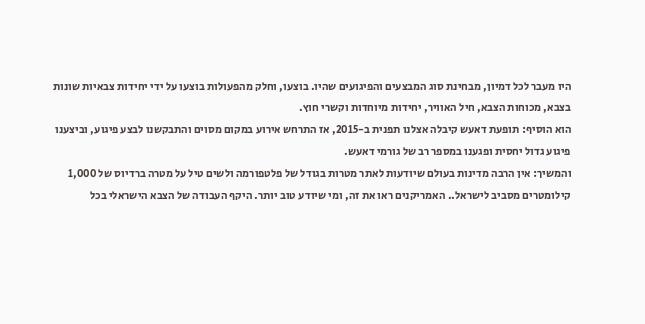היו מעבר לכל דמיון, מבחינת סוג המבצעים והפיגועים שהיו. בוצעו, וחלק מהפעולות בוצעו על ידי יחידות צבאיות שונות בצבא, מכוחות הצבא, חיל האוויר, יחידות מיוחדות וקשרי חוץ.
הוא הוסיף: תופעת דאעש קיבלה אצלנו תפנית ב-2015, אז התרחש אירוע במקום מסוים והתבקשנו לבצע פיגוע, וביצענו פיגוע גדול יחסית ופגענו במספר רב של גורמי דאעש.
והמשיך: אין הרבה מדינות בעולם שיודעות לאתר מטרות בגודל של פלטפורמה ולשים טיל על מטרה ברדיוס של 1,000 קילומטרים מסביב לישראל.. האמריקנים ראו את זה, ומי שיודע טוב יותר. היקף העבודה של הצבא הישראלי בכל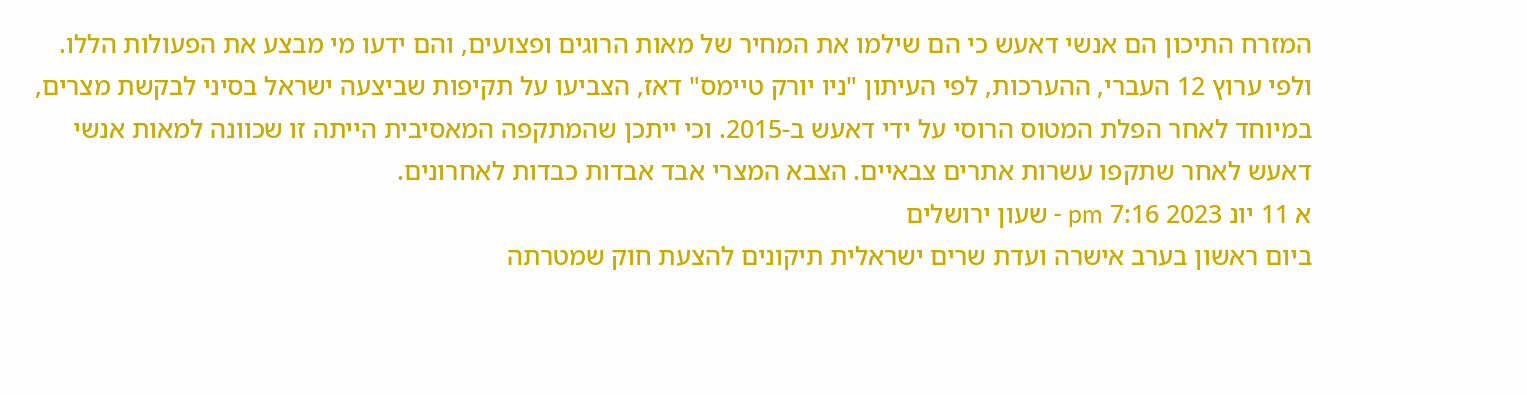המזרח התיכון הם אנשי דאעש כי הם שילמו את המחיר של מאות הרוגים ופצועים, והם ידעו מי מבצע את הפעולות הללו.
ולפי ערוץ 12 העברי, ההערכות, לפי העיתון "ניו יורק טיימס" דאז, הצביעו על תקיפות שביצעה ישראל בסיני לבקשת מצרים, במיוחד לאחר הפלת המטוס הרוסי על ידי דאעש ב-2015. וכי ייתכן שהמתקפה המאסיבית הייתה זו שכוונה למאות אנשי דאעש לאחר שתקפו עשרות אתרים צבאיים. הצבא המצרי אבד אבדות כבדות לאחרונים.
א 11 יונ 2023 7:16 pm - שעון ירושלים
ביום ראשון בערב אישרה ועדת שרים ישראלית תיקונים להצעת חוק שמטרתה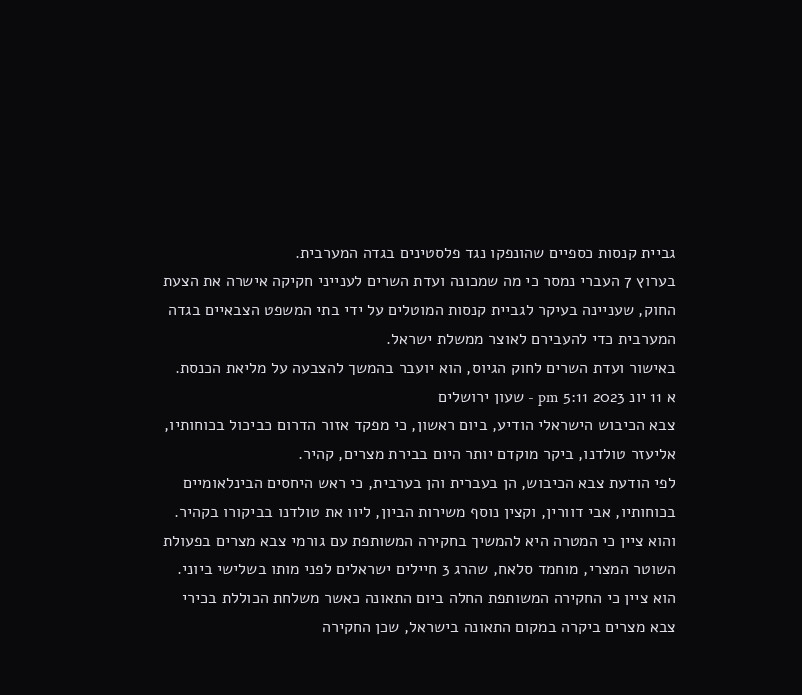גביית קנסות כספיים שהונפקו נגד פלסטינים בגדה המערבית.
בערוץ 7 העברי נמסר כי מה שמכונה ועדת השרים לענייני חקיקה אישרה את הצעת החוק, שעניינה בעיקר לגביית קנסות המוטלים על ידי בתי המשפט הצבאיים בגדה המערבית כדי להעבירם לאוצר ממשלת ישראל.
באישור ועדת השרים לחוק הגיוס, הוא יועבר בהמשך להצבעה על מליאת הכנסת.
א 11 יונ 2023 5:11 pm - שעון ירושלים
צבא הכיבוש הישראלי הודיע, ביום ראשון, כי מפקד אזור הדרום כביכול בכוחותיו, אליעזר טולדנו, ביקר מוקדם יותר היום בבירת מצרים, קהיר.
לפי הודעת צבא הכיבוש, הן בעברית והן בערבית, כי ראש היחסים הבינלאומיים בכוחותיו, אבי דוורין, וקצין נוסף משירות הביון, ליוו את טולדנו בביקורו בקהיר.
והוא ציין כי המטרה היא להמשיך בחקירה המשותפת עם גורמי צבא מצרים בפעולת השוטר המצרי, מוחמד סלאח, שהרג 3 חיילים ישראלים לפני מותו בשלישי ביוני.
הוא ציין כי החקירה המשותפת החלה ביום התאונה כאשר משלחת הכוללת בכירי צבא מצרים ביקרה במקום התאונה בישראל, שכן החקירה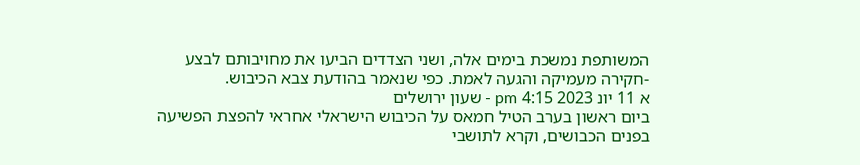המשותפת נמשכת בימים אלה, ושני הצדדים הביעו את מחויבותם לבצע -חקירה מעמיקה והגעה לאמת. כפי שנאמר בהודעת צבא הכיבוש.
א 11 יונ 2023 4:15 pm - שעון ירושלים
ביום ראשון בערב הטיל חמאס על הכיבוש הישראלי אחראי להפצת הפשיעה בפנים הכבושים, וקרא לתושבי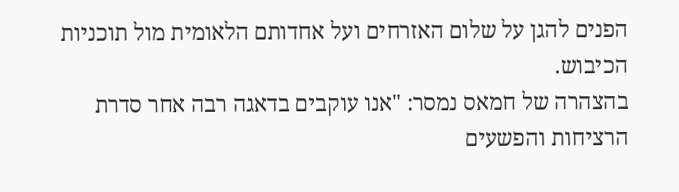הפנים להגן על שלום האזרחים ועל אחדותם הלאומית מול תוכניות הכיבוש.
בהצהרה של חמאס נמסר: "אנו עוקבים בדאגה רבה אחר סדרת הרציחות והפשעים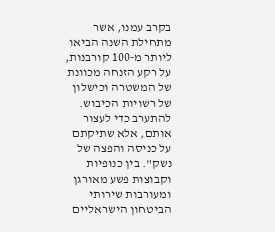בקרב עמנו, אשר מתחילת השנה הביאו ליותר מ-100 קורבנות, על רקע הזנחה מכוונת של המשטרה וכישלון של רשויות הכיבוש. להתערב כדי לעצור אותם, אלא שתיקתם על כניסה והפצה של נשק". בין כנופיות וקבוצות פשע מאורגן ומעורבות שירותי הביטחון הישראליים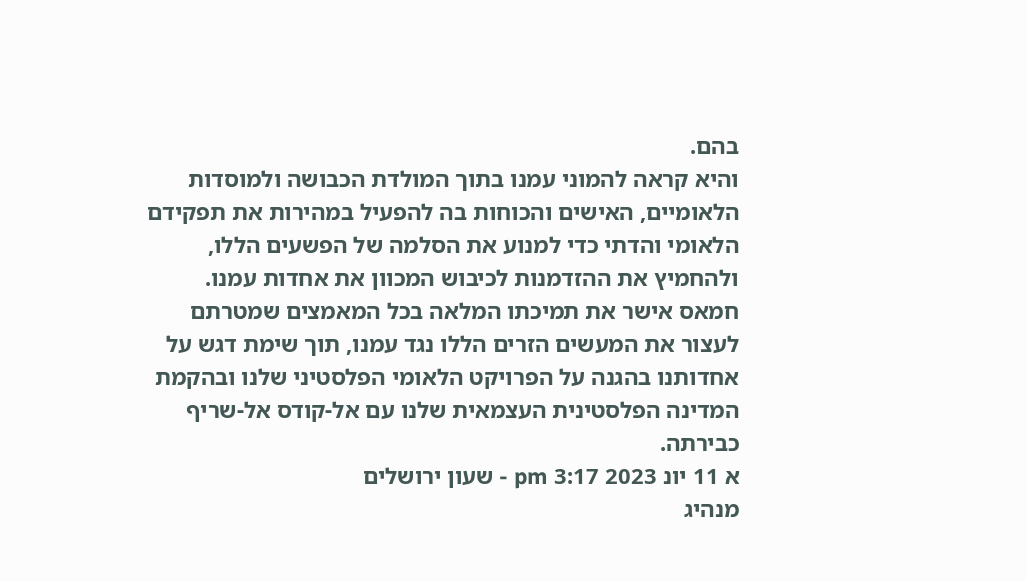בהם.
והיא קראה להמוני עמנו בתוך המולדת הכבושה ולמוסדות הלאומיים, האישים והכוחות בה להפעיל במהירות את תפקידם הלאומי והדתי כדי למנוע את הסלמה של הפשעים הללו, ולהחמיץ את ההזדמנות לכיבוש המכוון את אחדות עמנו.
חמאס אישר את תמיכתו המלאה בכל המאמצים שמטרתם לעצור את המעשים הזרים הללו נגד עמנו, תוך שימת דגש על אחדותנו בהגנה על הפרויקט הלאומי הפלסטיני שלנו ובהקמת המדינה הפלסטינית העצמאית שלנו עם אל-קודס אל-שריף כבירתה.
א 11 יונ 2023 3:17 pm - שעון ירושלים
מנהיג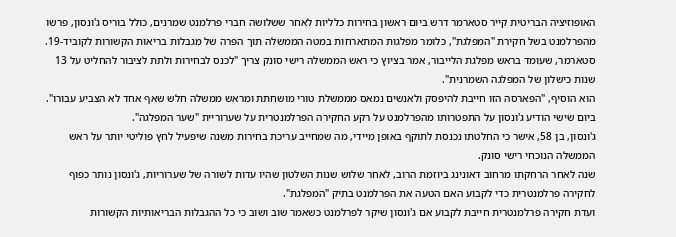האופוזיציה הבריטית קייר סטארמר דרש ביום ראשון בחירות כלליות לאחר ששלושה חברי פרלמנט שמרנים, כולל בוריס ג'ונסון, פרשו מהפרלמנט בשל חקירת "המפלגת", כלומר מפלגות המתארחות במטה הממשלה תוך הפרה של מגבלות בריאות הקשורות לקוביד-19.
סטארמר, שעומד בראש מפלגת הלייבור, אמר בציוץ כי ראש הממשלה רישי סונק צריך "לכנס לבחירות ולתת לציבור להחליט על 13 שנות כישלון של המפלגה השמרנית".
הוא הוסיף, "הפארסה הזו חייבת להיפסק ולאנשים נמאס מממשלת טורי מושחתת ומראש ממשלה חלש שאף אחד לא הצביע עבורו".
ביום שישי הודיע ג'ונסון על התפטרותו מהפרלמנט על רקע החקירה הפרלמנטרית על שערוריית "שער המפלגה".
ג'ונסון, בן 58, אישר כי החלטתו נכנסת לתוקף באופן מיידי, מה שמחייב עריכת בחירות משנה שיפעיל לחץ פוליטי יותר על ראש הממשלה הנוכחי רישי סונק.
שנה לאחר הרחקתו מרחוב דאונינג ביוזמת הרוב, לאחר שלוש שנות השלטון שהיו עדות לשורה של שערוריות, ג'ונסון נותר כפוף לחקירה פרלמנטרית כדי לקבוע האם הטעה את הפרלמנט בתיק "המפלגת".
ועדת חקירה פרלמנטרית חייבת לקבוע אם ג'ונסון שיקר לפרלמנט כשאמר שוב ושוב כי כל ההגבלות הבריאותיות הקשורות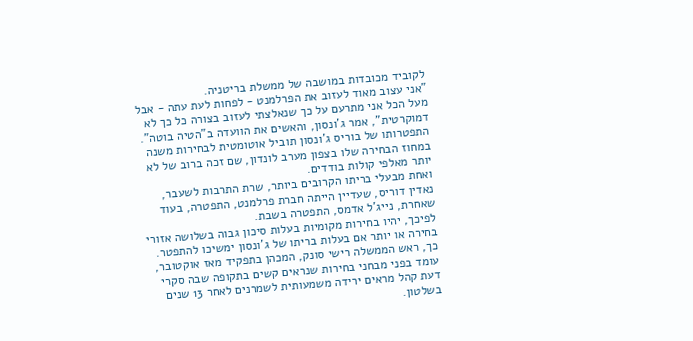לקוביד מכובדות במושבה של ממשלת בריטניה.
"אני עצוב מאוד לעזוב את הפרלמנט - לפחות לעת עתה - אבל מעל הכל אני מתרעם על כך שנאלצתי לעזוב בצורה כל כך לא דמוקרטית", אמר ג'ונסון, והאשים את הוועדה ב"הטיה בוטה".
התפטרותו של בוריס ג'ונסון תוביל אוטומטית לבחירות משנה במחוז הבחירה שלו בצפון מערב לונדון, שם זכה ברוב של לא יותר מאלפי קולות בודדים.
ואחת מבעלי בריתו הקרובים ביותר, שרת התרבות לשעבר, נאדין דוריס, שעדיין הייתה חברת פרלמנט, התפטרה, בעוד שאחרת, נייג'ל אדמס, התפטרה בשבת.
לפיכך, יהיו בחירות מקומיות בעלות סיכון גבוה בשלושה אזורי בחירה או יותר אם בעלות בריתו של ג'ונסון ימשיכו להתפטר.
כך, ראש הממשלה רישי סונק, המכהן בתפקיד מאז אוקטובר, עומד בפני מבחני בחירות שנראים קשים בתקופה שבה סקרי דעת קהל מראים ירידה משמעותית לשמרנים לאחר 13 שנים בשלטון.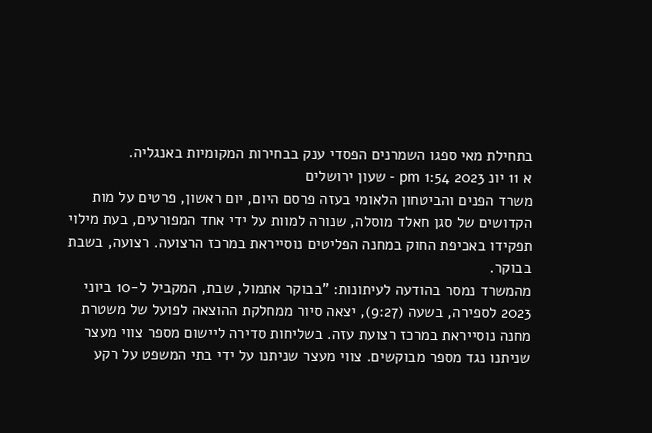בתחילת מאי ספגו השמרנים הפסדי ענק בבחירות המקומיות באנגליה.
א 11 יונ 2023 1:54 pm - שעון ירושלים
משרד הפנים והביטחון הלאומי בעזה פרסם היום, יום ראשון, פרטים על מות הקדושים של סגן חאלד מוסלה, שנורה למוות על ידי אחד המפורעים, בעת מילוי תפקידו באכיפת החוק במחנה הפליטים נוסייראת במרכז הרצועה. רצועה, בשבת בבוקר.
מהמשרד נמסר בהודעה לעיתונות: "בבוקר אתמול, שבת, המקביל ל-10 ביוני 2023 לספירה, בשעה (9:27), יצאה סיור ממחלקת ההוצאה לפועל של משטרת מחנה נוסייראת במרכז רצועת עזה. בשליחות סדירה ליישום מספר צווי מעצר שניתנו נגד מספר מבוקשים. צווי מעצר שניתנו על ידי בתי המשפט על רקע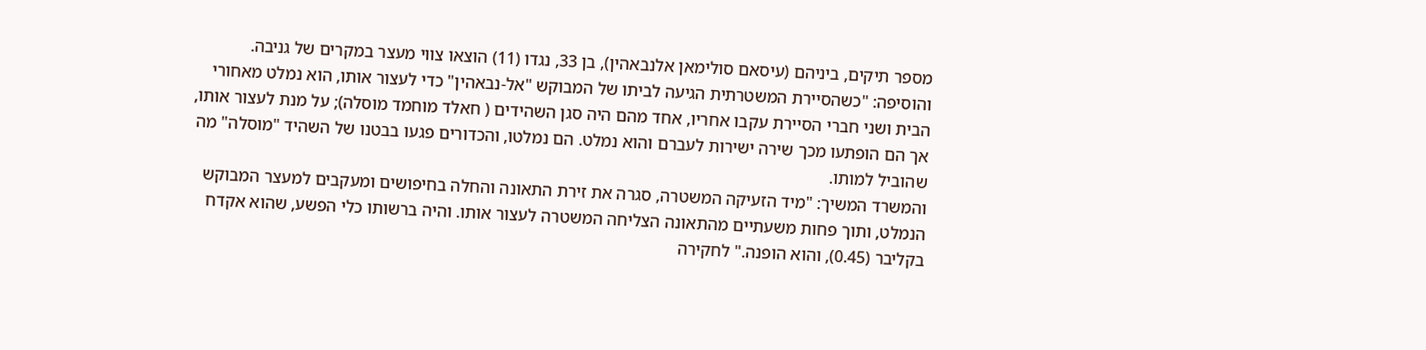מספר תיקים, ביניהם (עיסאם סולימאן אלנבאהין), בן 33, נגדו (11) הוצאו צווי מעצר במקרים של גניבה.
והוסיפה: "כשהסיירת המשטרתית הגיעה לביתו של המבוקש "אל-נבאהין" כדי לעצור אותו, הוא נמלט מאחורי הבית ושני חברי הסיירת עקבו אחריו, אחד מהם היה סגן השהידים ( חאלד מוחמד מוסלה); על מנת לעצור אותו, אך הם הופתעו מכך שירה ישירות לעברם והוא נמלט. הם נמלטו, והכדורים פגעו בבטנו של השהיד "מוסלה" מה שהוביל למותו.
והמשרד המשיך: "מיד הזעיקה המשטרה, סגרה את זירת התאונה והחלה בחיפושים ומעקבים למעצר המבוקש הנמלט, ותוך פחות משעתיים מהתאונה הצליחה המשטרה לעצור אותו. והיה ברשותו כלי הפשע, שהוא אקדח בקליבר (0.45), והוא הופנה." לחקירה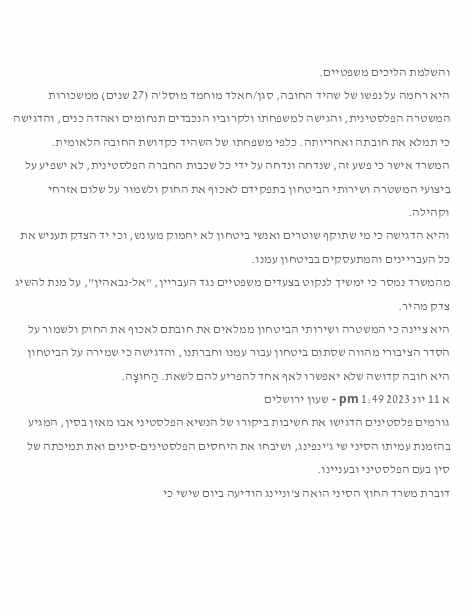והשלמת הליכים משפטיים.
היא רחמה על נפשו של שהיד החובה, סגן/חאלד מוחמד מוסל'ה (27 שנים) ממשכורות המשטרה הפלסטינית, והגישה למשפחתו ולקרוביו הנכבדים תנחומים ואהדה כנים, והדגישה כי תמלא את חובתה ואחריותה. כלפי משפחתו של השהיד כקדושת החובה הלאומית.
המשרד אישר כי פשע זה, שנדחה ונדחה על ידי כל שכבות החברה הפלסטינית, לא ישפיע על ביצועי המשטרה ושירותי הביטחון בתפקידם לאכוף את החוק ולשמור על שלום אזרחי וקהילה.
והיא הדגישה כי מי שתוקף שוטרים ואנשי ביטחון לא יחמוק מעונש, וכי יד הצדק תעניש את כל העבריינים והמתעסקים בביטחון עמנו.
מהמשרד נמסר כי ימשיך לנקוט בצעדים משפטיים נגד העבריין, "אל-נבאהין", על מנת להשיג צדק מהיר.
היא ציינה כי המשטרה ושירותי הביטחון ממלאים את חובתם לאכוף את החוק ולשמור על הסדר הציבורי מהווה שסתום ביטחון עבור עמנו וחברתנו, והדגישה כי שמירה על הביטחון היא חובה קדושה שלא יאפשרו לאף אחד להפריע להם לשאת. הַחוּצָה.
א 11 יונ 2023 1:49 pm - שעון ירושלים
גורמים פלסטינים הדגישו את חשיבות ביקורו של הנשיא הפלסטיני אבו מאזן בסין, המגיע בהזמנת עמיתו הסיני שי ג'ינפינג, ושיבחו את היחסים הפלסטינים-סינים ואת תמיכתה של סין בעם הפלסטיני ובעניינו.
דוברת משרד החוץ הסיני הואה צ'וניינג הודיעה ביום שישי כי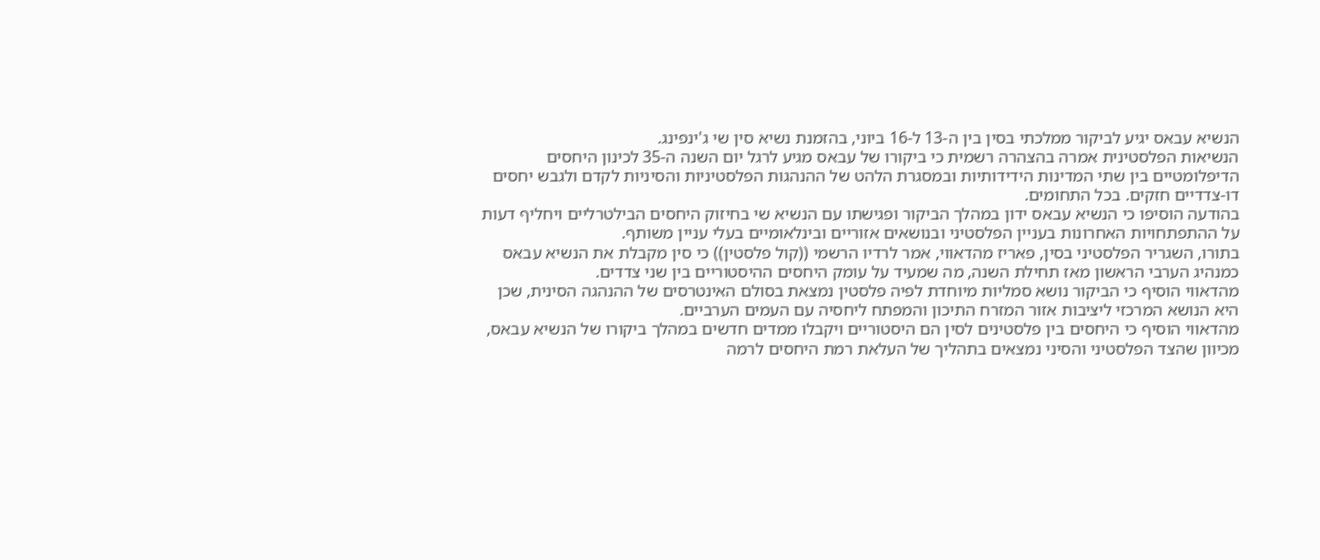הנשיא עבאס יגיע לביקור ממלכתי בסין בין ה-13 ל-16 ביוני, בהזמנת נשיא סין שי ג'ינפינג.
הנשיאות הפלסטינית אמרה בהצהרה רשמית כי ביקורו של עבאס מגיע לרגל יום השנה ה-35 לכינון היחסים הדיפלומטיים בין שתי המדינות הידידותיות ובמסגרת הלהט של ההנהגות הפלסטיניות והסיניות לקדם ולגבש יחסים דו-צדדיים חזקים. בכל התחומים.
בהודעה הוסיפו כי הנשיא עבאס ידון במהלך הביקור ופגישתו עם הנשיא שי בחיזוק היחסים הבילטרליים ויחליף דעות על ההתפתחויות האחרונות בעניין הפלסטיני ובנושאים אזוריים ובינלאומיים בעלי עניין משותף.
בתורו, השגריר הפלסטיני בסין, פאריז מהדאווי, אמר לרדיו הרשמי ((קול פלסטין)) כי סין מקבלת את הנשיא עבאס כמנהיג הערבי הראשון מאז תחילת השנה, מה שמעיד על עומק היחסים ההיסטוריים בין שני צדדים.
מהדאווי הוסיף כי הביקור נושא סמליות מיוחדת לפיה פלסטין נמצאת בסולם האינטרסים של ההנהגה הסינית, שכן היא הנושא המרכזי ליציבות אזור המזרח התיכון והמפתח ליחסיה עם העמים הערביים.
מהדאווי הוסיף כי היחסים בין פלסטינים לסין הם היסטוריים ויקבלו ממדים חדשים במהלך ביקורו של הנשיא עבאס, מכיוון שהצד הפלסטיני והסיני נמצאים בתהליך של העלאת רמת היחסים לרמה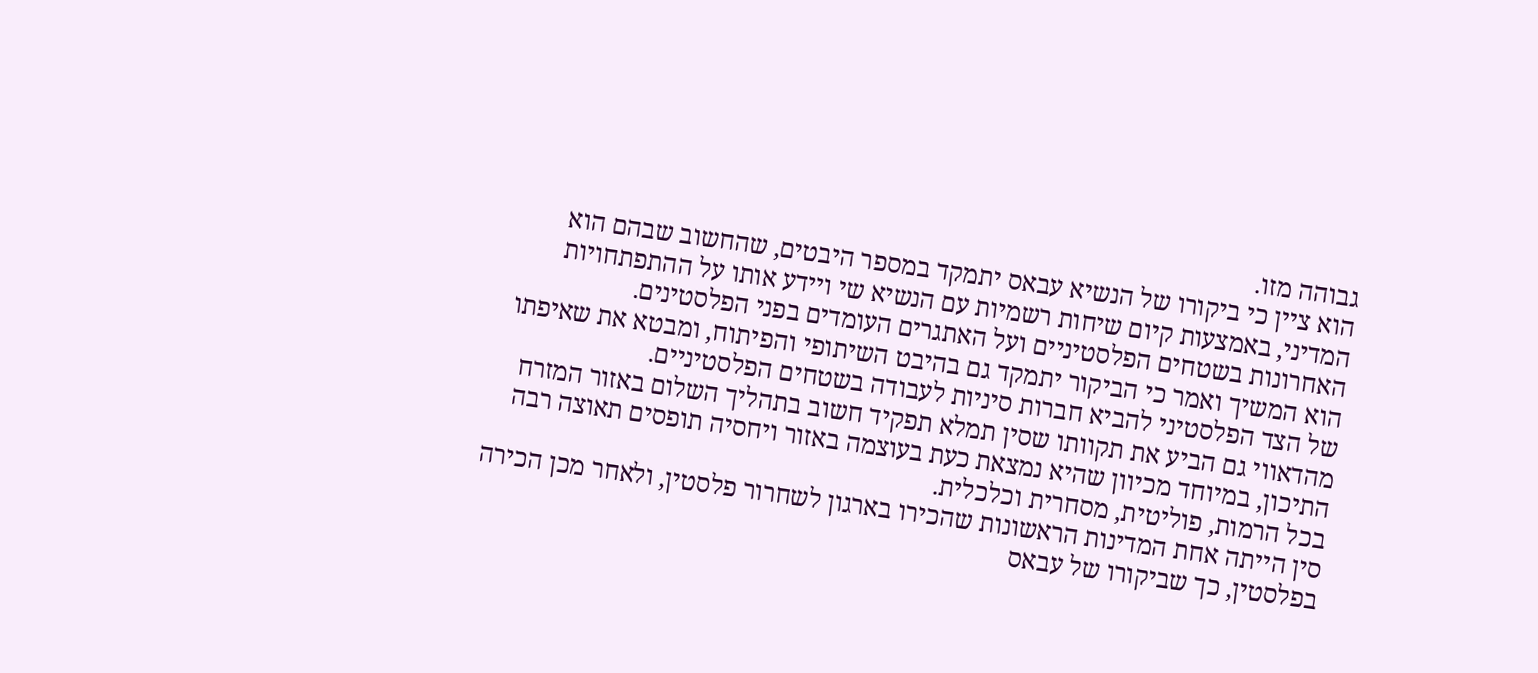גבוהה מזו.
הוא ציין כי ביקורו של הנשיא עבאס יתמקד במספר היבטים, שהחשוב שבהם הוא המדיני, באמצעות קיום שיחות רשמיות עם הנשיא שי ויידע אותו על ההתפתחויות האחרונות בשטחים הפלסטיניים ועל האתגרים העומדים בפני הפלסטינים.
הוא המשיך ואמר כי הביקור יתמקד גם בהיבט השיתופי והפיתוח, ומבטא את שאיפתו של הצד הפלסטיני להביא חברות סיניות לעבודה בשטחים הפלסטיניים.
מהדאווי גם הביע את תקוותו שסין תמלא תפקיד חשוב בתהליך השלום באזור המזרח התיכון, במיוחד מכיוון שהיא נמצאת כעת בעוצמה באזור ויחסיה תופסים תאוצה רבה בכל הרמות, פוליטית, מסחרית וכלכלית.
סין הייתה אחת המדינות הראשונות שהכירו בארגון לשחרור פלסטין, ולאחר מכן הכירה בפלסטין, כך שביקורו של עבאס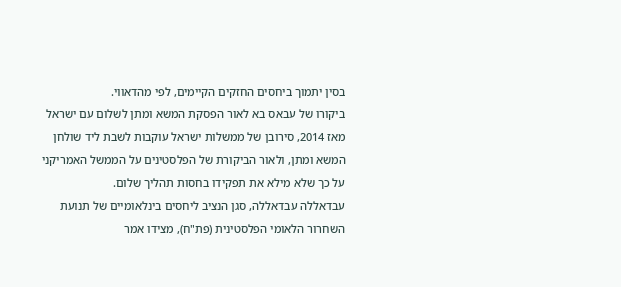בסין יתמוך ביחסים החזקים הקיימים, לפי מהדאווי.
ביקורו של עבאס בא לאור הפסקת המשא ומתן לשלום עם ישראל מאז 2014, סירובן של ממשלות ישראל עוקבות לשבת ליד שולחן המשא ומתן, ולאור הביקורת של הפלסטינים על הממשל האמריקני על כך שלא מילא את תפקידו בחסות תהליך שלום.
עבדאללה עבדאללה, סגן הנציב ליחסים בינלאומיים של תנועת השחרור הלאומי הפלסטינית (פת"ח), מצידו אמר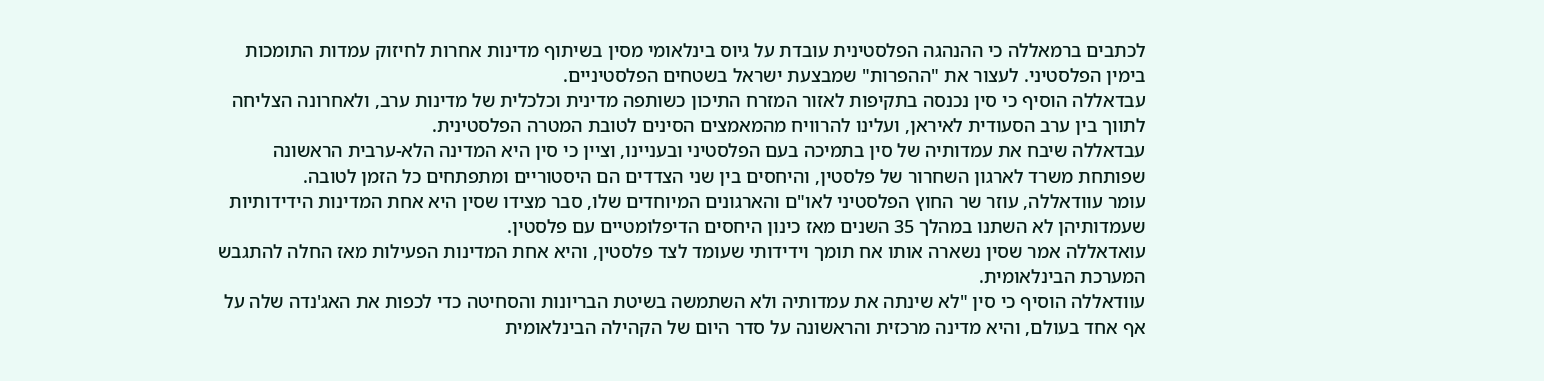לכתבים ברמאללה כי ההנהגה הפלסטינית עובדת על גיוס בינלאומי מסין בשיתוף מדינות אחרות לחיזוק עמדות התומכות בימין הפלסטיני. לעצור את "ההפרות" שמבצעת ישראל בשטחים הפלסטיניים.
עבדאללה הוסיף כי סין נכנסה בתקיפות לאזור המזרח התיכון כשותפה מדינית וכלכלית של מדינות ערב, ולאחרונה הצליחה לתווך בין ערב הסעודית לאיראן, ועלינו להרוויח מהמאמצים הסינים לטובת המטרה הפלסטינית.
עבדאללה שיבח את עמדותיה של סין בתמיכה בעם הפלסטיני ובעניינו, וציין כי סין היא המדינה הלא-ערבית הראשונה שפותחת משרד לארגון השחרור של פלסטין, והיחסים בין שני הצדדים הם היסטוריים ומתפתחים כל הזמן לטובה.
עומר עוודאללה, עוזר שר החוץ הפלסטיני לאו"ם והארגונים המיוחדים שלו, סבר מצידו שסין היא אחת המדינות הידידותיות שעמדותיהן לא השתנו במהלך 35 השנים מאז כינון היחסים הדיפלומטיים עם פלסטין.
עואדאללה אמר שסין נשארה אותו אח תומך וידידותי שעומד לצד פלסטין, והיא אחת המדינות הפעילות מאז החלה להתגבש המערכת הבינלאומית.
עוודאללה הוסיף כי סין "לא שינתה את עמדותיה ולא השתמשה בשיטת הבריונות והסחיטה כדי לכפות את האג'נדה שלה על אף אחד בעולם, והיא מדינה מרכזית והראשונה על סדר היום של הקהילה הבינלאומית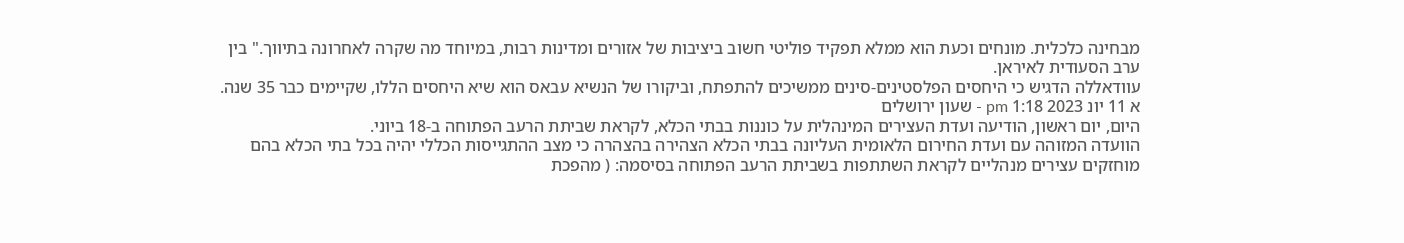מבחינה כלכלית. מונחים וכעת הוא ממלא תפקיד פוליטי חשוב ביציבות של אזורים ומדינות רבות, במיוחד מה שקרה לאחרונה בתיווך." בין ערב הסעודית לאיראן.
עוודאללה הדגיש כי היחסים הפלסטינים-סינים ממשיכים להתפתח, וביקורו של הנשיא עבאס הוא שיא היחסים הללו, שקיימים כבר 35 שנה.
א 11 יונ 2023 1:18 pm - שעון ירושלים
היום, יום ראשון, הודיעה ועדת העצירים המינהלית על כוננות בבתי הכלא, לקראת שביתת הרעב הפתוחה ב-18 ביוני.
הוועדה המזוהה עם ועדת החירום הלאומית העליונה בבתי הכלא הצהירה בהצהרה כי מצב ההתגייסות הכללי יהיה בכל בתי הכלא בהם מוחזקים עצירים מנהליים לקראת השתתפות בשביתת הרעב הפתוחה בסיסמה: ( מהפכת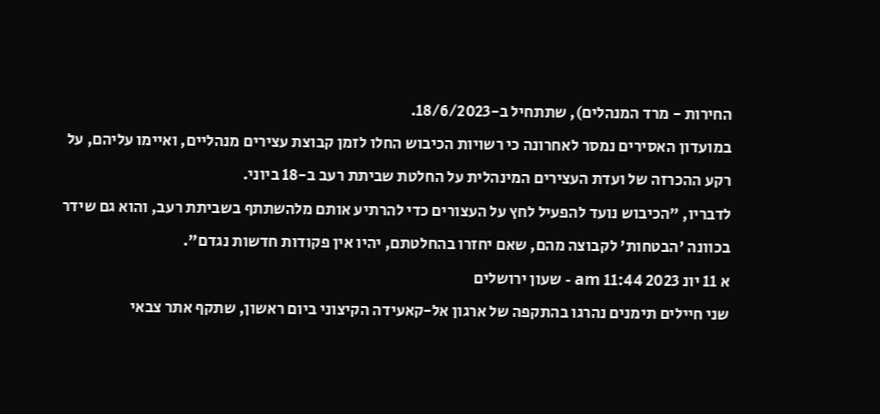החירות - מרד המנהלים), שתתחיל ב-18/6/2023.
במועדון האסירים נמסר לאחרונה כי רשויות הכיבוש החלו לזמן קבוצת עצירים מנהליים, ואיימו עליהם, על רקע ההכרזה של ועדת העצירים המינהלית על החלטת שביתת רעב ב-18 ביוני.
לדבריו, "הכיבוש נועד להפעיל לחץ על העצורים כדי להרתיע אותם מלהשתתף בשביתת רעב, והוא גם שידר בכוונה 'הבטחות' לקבוצה מהם, שאם יחזרו בהחלטתם, יהיו אין פקודות חדשות נגדם".
א 11 יונ 2023 11:44 am - שעון ירושלים
שני חיילים תימנים נהרגו בהתקפה של ארגון אל-קאעידה הקיצוני ביום ראשון, שתקף אתר צבאי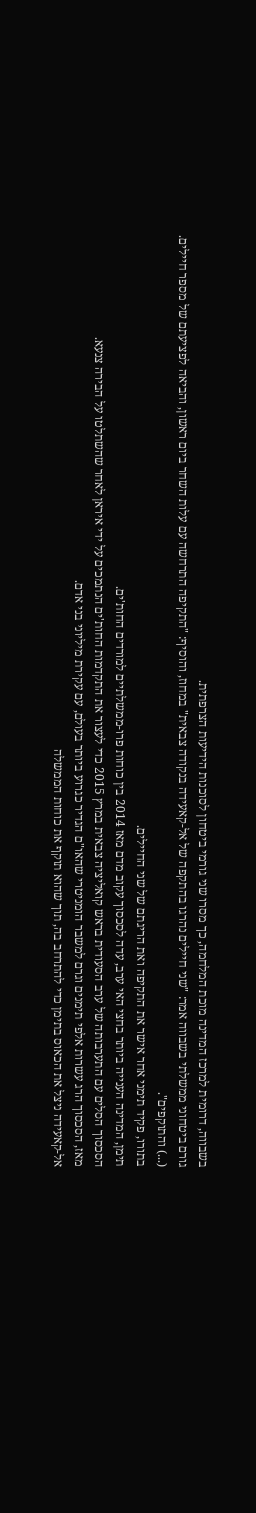בשבווה, דרומית למרכז המדינה מוכת המלחמה, כך מסרו שני גורמי ביטחון לסוכנות הידיעות הצרפתית.
גורם ביטחוני ממשלתי בשבווה אמר: "שני חיילים נהרגו בהתקפה של אל-קאעידה בנקודה צבאית" במחוז, והוסיף: "התקיפה התרחשה עם עלות השחר ביום ראשון, והביאה לפציעתם של מספר חיילים. (...) והתוקפים".
בתורו, פקיד תימני אחר אישר את התקיפה ואת הריגתם של שני החיילים.
תימן, המדינה הענייה ביותר בחצי האי ערב, עדה לסכסוך עקוב מדם מאז 2014 בין כוחות פרו-ממשלתיים למורדים החות'ים.
הסכסוך הסלים עם התערבותה של ערב הסעודית בראש קואליציה צבאית במרץ 2015 כדי לעצור את התקדמות החות'ים הנתמכים על ידי איראן לאחר שהשתלטו על הבירה צנעא.
מאז, הסכסוך הרג עשרות אלפי תימנים וגרם למשבר הומניטרי שהאו"ם הגדיר כגרוע ביותר בעולם, עם עקירת מיליוני בני אדם.
אל-קאעידה ניצל את הכאוס בתימן כדי להתרחב בה, תוך שהוא תוקף את כוחות הממשלה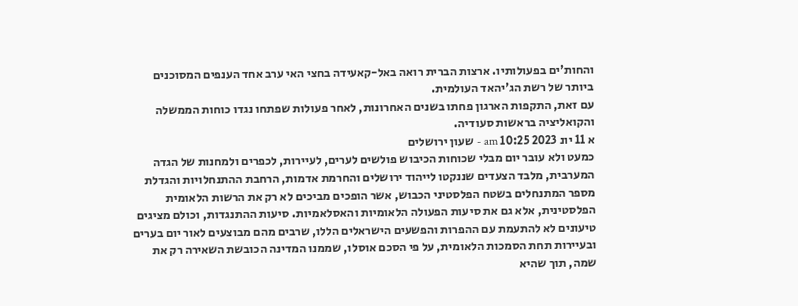והחות'ים בפעולותיו. ארצות הברית רואה באל-קאעידה בחצי האי ערב אחד הענפים המסוכנים ביותר של רשת הג'יהאד העולמית.
עם זאת, התקפות הארגון פחתו בשנים האחרונות, לאחר פעולות שפתחו נגדו כוחות הממשלה והקואליציה בראשות סעודיה.
א 11 יונ 2023 10:25 am - שעון ירושלים
כמעט ולא עובר יום מבלי שכוחות הכיבוש פולשים לערים, לעיירות, לכפרים ולמחנות של הגדה המערבית, מלבד הצעדים שננקטו לייהוד ירושלים והחרמת אדמות, הרחבת ההתנחלויות והגדלת מספר המתנחלים בשטח הפלסטיני הכבוש, אשר הופכים מביכים לא רק את הרשות הלאומית הפלסטינית, אלא גם את סיעות הפעולה הלאומיות והאסלאמיות. סיעות ההתנגדות, וכולם מציגים טיעונים לא להתעמת עם ההפרות והפשעים הישראלים הללו, שרבים מהם מבוצעים לאור יום בערים ובעיירות תחת הסמכות הלאומית, על פי הסכם אוסלו, שממנו המדינה הכובשת השאירה רק את שמה, תוך שהיא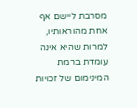מסרבת ליישם אף אחת מהוראותיו, למרות שהיא אינה עומדת ברמת המינימום של זכויות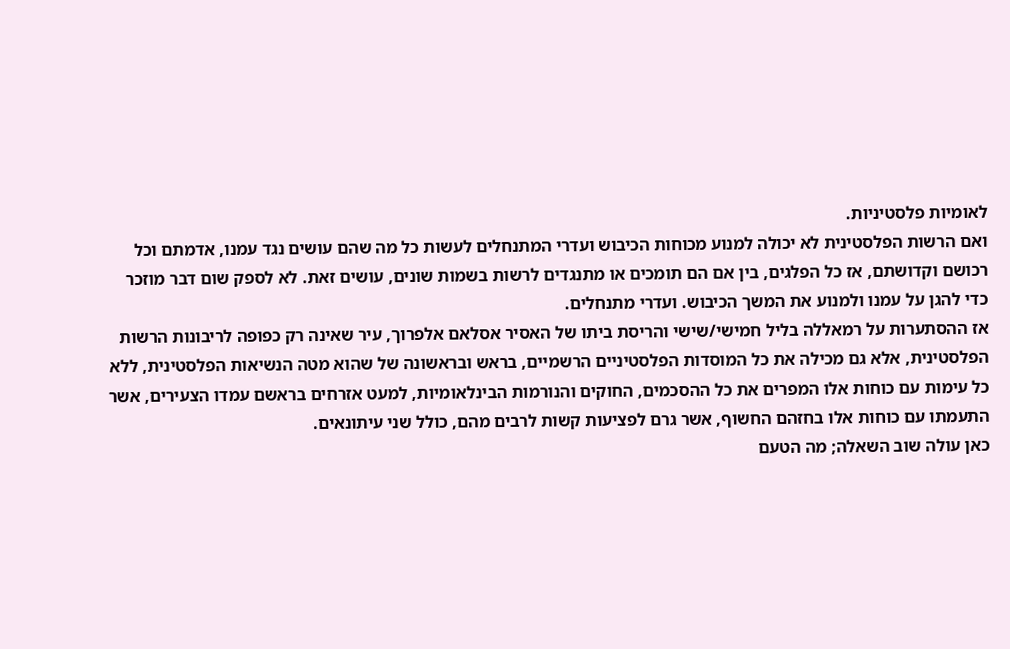לאומיות פלסטיניות.
ואם הרשות הפלסטינית לא יכולה למנוע מכוחות הכיבוש ועדרי המתנחלים לעשות כל מה שהם עושים נגד עמנו, אדמתם וכל רכושם וקדושתם, אז כל הפלגים, בין אם הם תומכים או מתנגדים לרשות בשמות שונים, עושים זאת. לא לספק שום דבר מוזכר כדי להגן על עמנו ולמנוע את המשך הכיבוש. ועדרי מתנחלים.
אז ההסתערות על רמאללה בליל חמישי/שישי והריסת ביתו של האסיר אסלאם אלפרוך, עיר שאינה רק כפופה לריבונות הרשות הפלסטינית, אלא גם מכילה את כל המוסדות הפלסטיניים הרשמיים, בראש ובראשונה של שהוא מטה הנשיאות הפלסטינית, ללא כל עימות עם כוחות אלו המפרים את כל ההסכמים, החוקים והנורמות הבינלאומיות, למעט אזרחים בראשם עמדו הצעירים, אשר התעמתו עם כוחות אלו בחזהם החשוף, אשר גרם לפציעות קשות לרבים מהם, כולל שני עיתונאים.
כאן עולה שוב השאלה; מה הטעם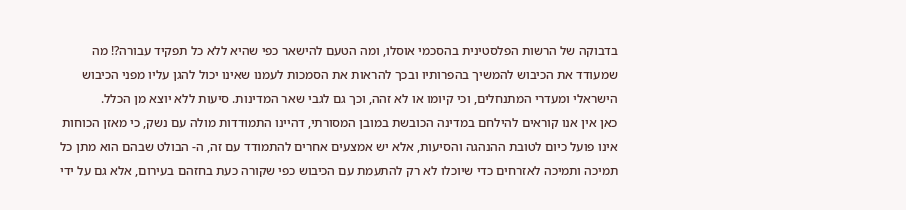בדבוקה של הרשות הפלסטינית בהסכמי אוסלו, ומה הטעם להישאר כפי שהיא ללא כל תפקיד עבורה?! מה שמעודד את הכיבוש להמשיך בהפרותיו ובכך להראות את הסמכות לעמנו שאינו יכול להגן עליו מפני הכיבוש הישראלי ומעדרי המתנחלים, וכי קיומו או לא זהה, וכך גם לגבי שאר המדינות. סיעות ללא יוצא מן הכלל.
כאן אין אנו קוראים להילחם במדינה הכובשת במובן המסורתי, דהיינו התמודדות מולה עם נשק, כי מאזן הכוחות אינו פועל כיום לטובת ההנהגה והסיעות, אלא יש אמצעים אחרים להתמודד עם זה, ה- הבולט שבהם הוא מתן כל תמיכה ותמיכה לאזרחים כדי שיוכלו לא רק להתעמת עם הכיבוש כפי שקורה כעת בחזהם בעירום, אלא גם על ידי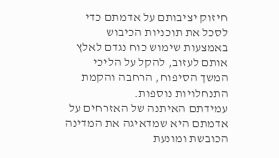חיזוק יציבותם על אדמתם כדי לסכל את תוכניות הכיבוש באמצעות שימוש כוח נגדם לאלץ אותם לעזוב, להקל על הליכי המשך הסיפוח, הרחבה והקמת התנחלויות נוספות.
עמידתם האיתנה של האזרחים על אדמתם היא שמדאיגה את המדינה הכובשת ומונעת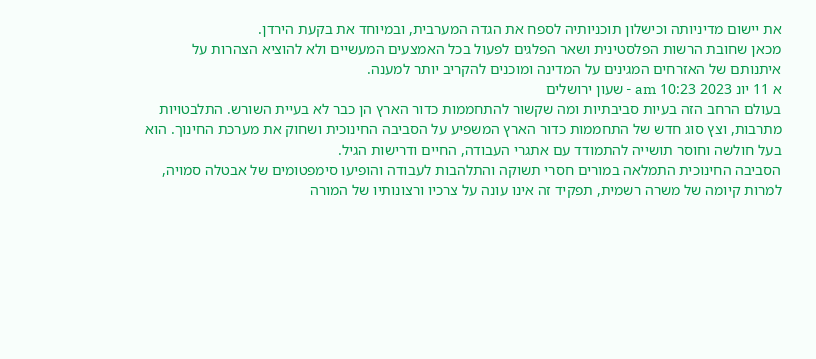את יישום מדיניותה וכישלון תוכניותיה לספח את הגדה המערבית, ובמיוחד את בקעת הירדן.
מכאן שחובת הרשות הפלסטינית ושאר הפלגים לפעול בכל האמצעים המעשיים ולא להוציא הצהרות על איתנותם של האזרחים המגינים על המדינה ומוכנים להקריב יותר למענה.
א 11 יונ 2023 10:23 am - שעון ירושלים
בעולם הרחב הזה בעיות סביבתיות ומה שקשור להתחממות כדור הארץ הן כבר לא בעיית השורש. התלבטויות מתרבות, וצץ סוג חדש של התחממות כדור הארץ המשפיע על הסביבה החינוכית ושחוק את מערכת החינוך. הוא בעל חולשה וחוסר תושייה להתמודד עם אתגרי העבודה, החיים ודרישות הגיל.
הסביבה החינוכית התמלאה במורים חסרי תשוקה והתלהבות לעבודה והופיעו סימפטומים של אבטלה סמויה, למרות קיומה של משרה רשמית, תפקיד זה אינו עונה על צרכיו ורצונותיו של המורה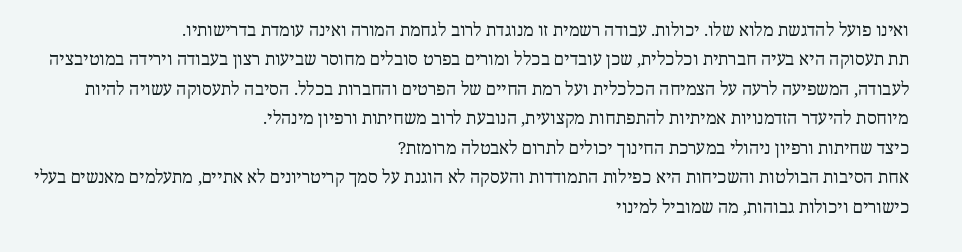ואינו פועל להדגשת מלוא שלו. יכולות. עבודה רשמית זו מנוגדת לרוב לגחמת המורה ואינה עומדת בדרישותיו.
תת תעסוקה היא בעיה חברתית וכלכלית, שכן עובדים בכלל ומורים בפרט סובלים מחוסר שביעות רצון בעבודה וירידה במוטיבציה לעבודה, המשפיעה לרעה על הצמיחה הכלכלית ועל רמת החיים של הפרטים והחברות בכלל. הסיבה לתעסוקה עשויה להיות מיוחסת להיעדר הזדמנויות אמיתיות להתפתחות מקצועית, הנובעת לרוב משחיתות ורפיון מינהלי.
כיצד שחיתות ורפיון ניהולי במערכת החינוך יכולים לתרום לאבטלה מרומזת?
אחת הסיבות הבולטות והשכיחות היא כפילות התמודדות והעסקה לא הוגנת על סמך קריטריונים לא אתיים, מתעלמים מאנשים בעלי כישורים ויכולות גבוהות, מה שמוביל למינוי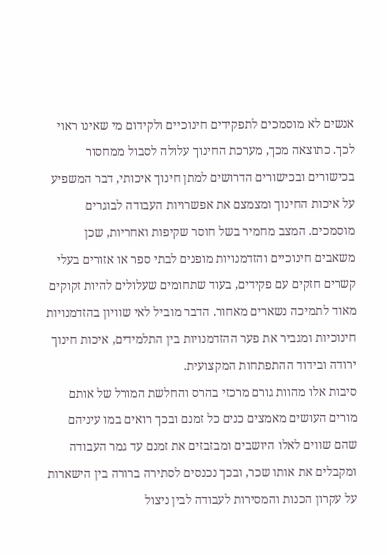אנשים לא מוסמכים לתפקידים חינוכיים ולקידום מי שאינו ראוי לכך. כתוצאה מכך, מערכת החינוך עלולה לסבול ממחסור בכישורים ובכישורים הדרושים למתן חינוך איכותי, דבר המשפיע על איכות החינוך ומצמצם את אפשרויות העבודה לבוגרים מוסמכים. המצב מחמיר בשל חוסר שקיפות ואחריות, שכן משאבים חינוכיים והזדמנויות מופנים לבתי ספר או אזורים בעלי קשרים חזקים עם פקידים, בעוד שתחומים שעלולים להיות זקוקים מאוד לתמיכה נשארים מאחור. הדבר מוביל לאי שוויון בהזדמנויות חינוכיות ומגביר את פער ההזדמנויות בין התלמידים, איכות חינוך ירודה ובידוד ההתפתחות המקצועית.
סיבות אלו מהוות גורם מרכזי בהרס והחלשת המורל של אותם מורים העושים מאמצים כנים כל זמנם ובכך רואים במו עיניהם שהם שווים לאלו היושבים ומבזבזים את זמנם עד גמר העבודה ומקבלים את אותו שכר, ובכך נכנסים לסתירה ברורה בין הישארות על עקרון הכנות והמסירות לעבודה לבין ניצול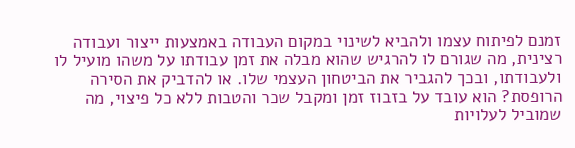זמנם לפיתוח עצמו ולהביא לשינוי במקום העבודה באמצעות ייצור ועבודה רצינית, מה שגורם לו להרגיש שהוא מבלה את זמן עבודתו על משהו מועיל לו ולעבודתו, ובכך להגביר את הביטחון העצמי שלו. או להדביק את הסירה הרופסת? הוא עובד על בזבוז זמן ומקבל שכר והטבות ללא כל פיצוי, מה שמוביל לעלויות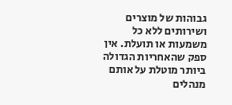גבוהות של מוצרים ושירותים ללא כל משמעות או תועלת. אין ספק שהאחריות הגדולה ביותר מוטלת על אותם מנהלים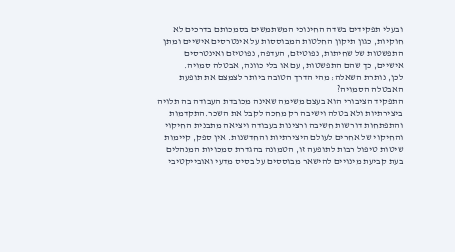ובעלי תפקידים בשדה החינוכי המשתמשים בסמכותם בדרכים לא חוקיות, כגון תיקון החלטות המבוססות על אינטרסים אישיים ומתן התפשטות של שחיתות, נפוטיזם, העדפה, נפוטיזם ואינטרסים אישיים, כך שהם התפשטות, עם או בלי כוונה, אבטלה סמויה.
לכן, נותרת השאלה: מהי הדרך הטובה ביותר לצמצם את תופעת האבטלה הסמויה?
התפקיד הציבורי הוא בעצם משימה שאינה מכובדת העבודה בה תלויה ביצירתיות ולא בטלה וישיבה רק מחכה לקבל את השכר.התקדמות והתפתחות דורשות חשיבה ורצינות בעבודה ויציאה מתבנית החיקוי והחיקוי של אחרים לעולם היצירתיות והחדשנות. אין ספק, קיימות שיטות טיפול רבות לתופעה זו, הטמונה בהגדרת סמכויות המנהלים בעת קביעת מינויים להישאר מבוססים על בסיס מדעי ואובייקטיבי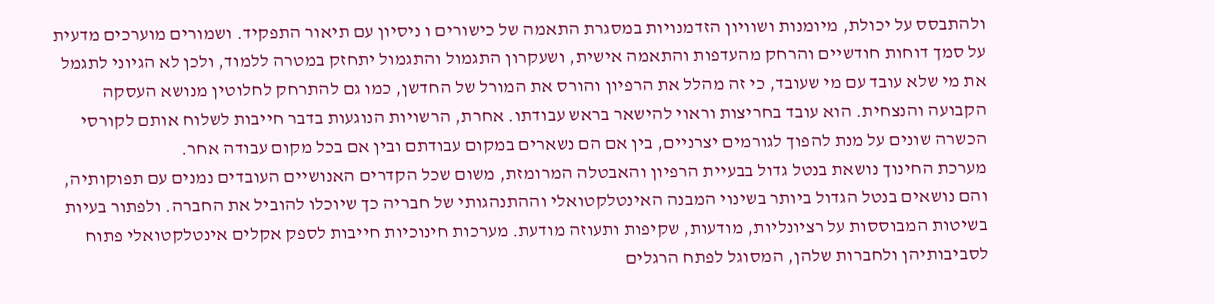ולהתבסס על יכולת, מיומנות ושוויון הזדמנויות במסגרת התאמה של כישורים ו ניסיון עם תיאור התפקיד. ושמורים מוערכים מדעית על סמך דוחות חודשיים והרחק מהעדפות והתאמה אישית, ושעקרון התגמול והתגמול יתחזק במטרה ללמוד, ולכן לא הגיוני לתגמל את מי שלא עובד עם מי שעובד, כי זה מהלל את הרפיון והורס את המורל של החדשן, כמו גם להתרחק לחלוטין מנושא העסקה הקבועה והנצחית. הוא עובד בחריצות וראוי להישאר בראש עבודתו. אחרת, הרשויות הנוגעות בדבר חייבות לשלוח אותם לקורסי הכשרה שונים על מנת להפוך לגורמים יצרניים, בין אם הם נשארים במקום עבודתם ובין אם בכל מקום עבודה אחר.
מערכת החינוך נושאת בנטל גדול בבעיית הרפיון והאבטלה המרומזת, משום שכל הקדרים האנושיים העובדים נמנים עם תפוקותיה, והם נושאים בנטל הגדול ביותר בשינוי המבנה האינטלקטואלי וההתנהגותי של חבריה כך שיוכלו להוביל את החברה. ולפתור בעיות בשיטות המבוססות על רציונליות, מודעות, שקיפות ותעוזה מודעת. מערכות חינוכיות חייבות לספק אקלים אינטלקטואלי פתוח לסביבותיהן ולחברות שלהן, המסוגל לפתח הרגלים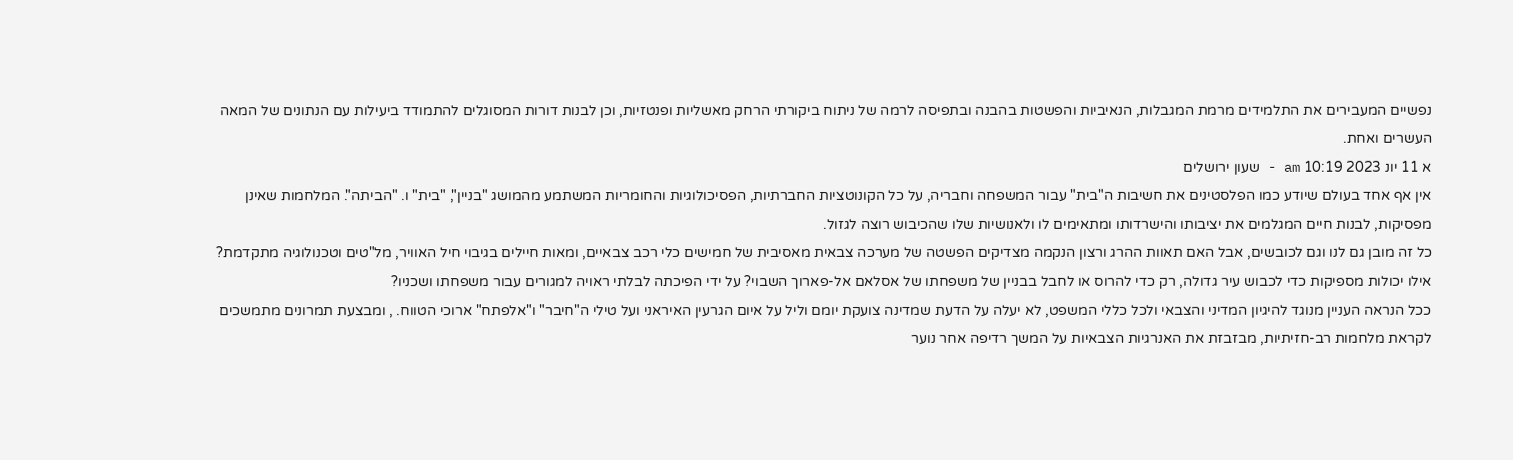נפשיים המעבירים את התלמידים מרמת המגבלות, הנאיביות והפשטות בהבנה ובתפיסה לרמה של ניתוח ביקורתי הרחק מאשליות ופנטזיות, וכן לבנות דורות המסוגלים להתמודד ביעילות עם הנתונים של המאה העשרים ואחת.
א 11 יונ 2023 10:19 am - שעון ירושלים
אין אף אחד בעולם שיודע כמו הפלסטינים את חשיבות ה"בית" עבור המשפחה וחבריה, על כל הקונוטציות החברתיות, הפסיכולוגיות והחומריות המשתמע מהמושג "בניין", "בית" ו. "הביתה". המלחמות שאינן מפסיקות, לבנות חיים המגלמים את יציבותו והישרדותו ומתאימים לו ולאנושיות שלו שהכיבוש רוצה לגזול.
כל זה מובן גם לנו וגם לכובשים, אבל האם תאוות ההרג ורצון הנקמה מצדיקים הפשטה של מערכה צבאית מאסיבית של חמישים כלי רכב צבאיים, ומאות חיילים בגיבוי חיל האוויר, מל"טים וטכנולוגיה מתקדמת? אילו יכולות מספיקות כדי לכבוש עיר גדולה, רק כדי להרוס או לחבל בבניין של משפחתו של אסלאם אל-פארוך השבוי? על ידי הפיכתה לבלתי ראויה למגורים עבור משפחתו ושכניו?
ככל הנראה העניין מנוגד להיגיון המדיני והצבאי ולכל כללי המשפט, לא יעלה על הדעת שמדינה צועקת יומם וליל על איום הגרעין האיראני ועל טילי ה"חיבר" ו"אלפתח" ארוכי הטווח. , ומבצעת תמרונים מתמשכים לקראת מלחמות רב-חזיתיות, מבזבזת את האנרגיות הצבאיות על המשך רדיפה אחר נוער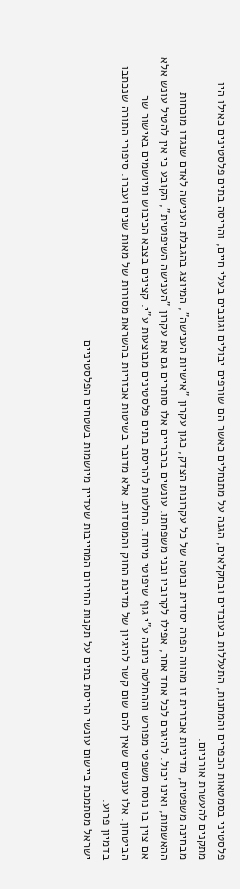פלסטיני בסמטאות הכפרים והמחנות, התעללות בעובדים ובחקלאים, הגנה על מתנחלים כאשר הם שורפים יבולים וגונבים בעלי חיים, והריסה בתים פלסטינים כאילו היו מתקנים להעשרת אורניום.
מבחינה משפטית, מדיניות אכזרית זו מהווה הפרה יסודית ובוטה של כל עקרונות הצדק, כגון עקרון "אישיות הענישה", המיוצג בהגבלת הענישה לאדם שנגדו מוכחות ההאשמות, ואינו יכול. להיגרם לכל אחד אחר, אפילו לקרוביו ובני משפחתו. עונשים ברבריים אלו סותרים גם את עקרון "הענישה השיפוטית", הקובע כי אין להטיל עונש אלא אם צוין בו נוסח משפטי מפורש וההחלטה ניתנה ע"י גוף שיפוטי מיוחד. החלטות להריסת בתים פלסטינים מבוצעות ע"י. קצינים בצבא הכיבוש ומיושמים באישור שר הביטחון. אלו עונשים שאין להם שום קשר להיגיון של מדינת החוק והמוסדות. אלא מדובר בשיטות אכזריות בהשראת מסורות של מאות שנים ועברו. סיפורי התורה שנכתבו בדמיון פרוע.
ישראל מסתמכת ביישום עונשי הריסת בתים על תקנות החירום המחייבות שעדיין מיושמות בשטחים הפלסטיניים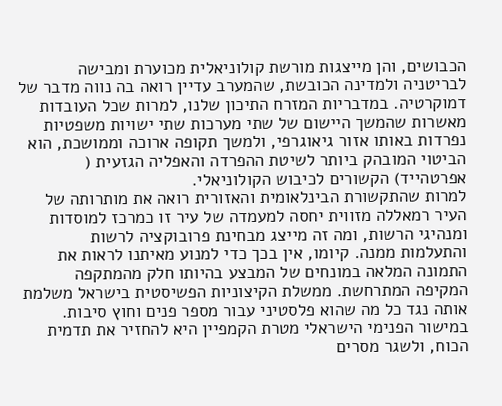הכבושים, והן מייצגות מורשת קולוניאלית מכוערת ומבישה לבריטניה ולמדינה הכובשת, שהמערב עדיין רואה בה נווה מדבר של דמוקרטיה. במדבריות המזרח התיכון שלנו, למרות שכל העובדות מאשרות שהמשך היישום של שתי מערכות שתי ישויות משפטיות נפרדות באותו אזור גיאוגרפי, ולמשך תקופה ארוכה וממושכת, הוא הביטוי המובהק ביותר לשיטת ההפרדה והאפליה הגזעית ( אפרטהייד) הקשורים לכיבוש הקולוניאלי.
למרות שהתקשורת הבינלאומית והאזורית רואה את מותרותה של העיר רמאללה מזווית יחסה למעמדה של עיר זו כמרכז למוסדות ומנהיגי הרשות, ומה זה מייצג מבחינת פרובוקציה לרשות והתעלמות ממנה. קיומו, אין בכך כדי למנוע מאיתנו לראות את התמונה המלאה במונחים של המבצע בהיותו חלק מהמתקפה המקיפה המתרחשת. ממשלת הקיצוניות הפשיסטית בישראל משלמת אותה נגד כל מה שהוא פלסטיני עבור מספר פנים וחוץ סיבות. במישור הפנימי הישראלי מטרת הקמפיין היא להחזיר את תדמית הכוח, ולשגר מסרים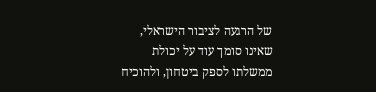של הרגעה לציבור הישראלי, שאינו סומך עוד על יכולת ממשלתו לספק ביטחון, ולהוכיח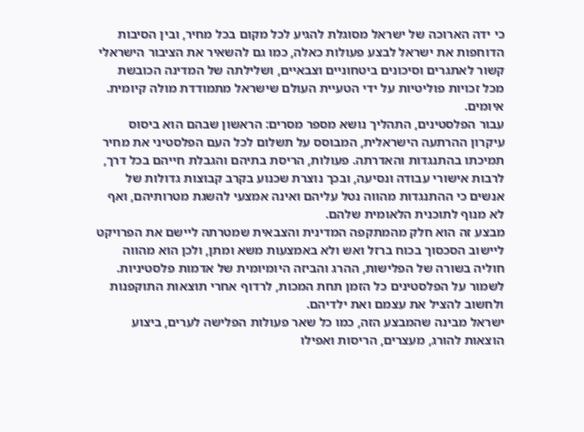כי ידה הארוכה של ישראל מסוגלת להגיע לכל מקום בכל מחיר, ובין הסיבות הדוחפות את ישראל לבצע פעולות כאלה, כמו גם להשאיר את הציבור הישראלי קשור לאתגרים וסיכונים ביטחוניים וצבאיים, ושלילתה של המדינה הכובשת מכל זכויות פוליטיות על ידי הטעיית העולם שישראל מתמודדת מולה קיומית. איומים.
עבור הפלסטינים, התהליך נושא מספר מסרים: הראשון שבהם הוא ביסוס עיקרון ההרתעה הישראלית, המבוסס על תשלום לכל העם הפלסטיני את מחיר תמיכתו בהתנגדות והאדרתה. פעולות, הריסת בתיהם והגבלת חייהם בכל דרך, לרבות אישורי עבודה ונסיעה, ובכך נוצרת שכנוע בקרב קבוצות גדולות של אנשים כי ההתנגדות מהווה נטל עליהם ואינה אמצעי להשגת מטרותיהם, ואף לא מנוף לתוכנית הלאומית שלהם.
מבצע זה הוא חלק מהמתקפה המדינית והצבאית שמטרתה ליישם את הפרויקט ליישוב הסכסוך בכוח ברזל ואש ולא באמצעות משא ומתן, ולכן הוא מהווה חוליה בשורה של הפלישות, ההרג והביזה היומיומית של אדמות פלסטיניות. לשמור על הפלסטינים כל הזמן תחת המכות, לרדוף אחרי תוצאות התוקפנות ולחשוב להציל את עצמם ואת ילדיהם.
ישראל מבינה שהמבצע הזה, כמו כל שאר פעולות הפלישה לערים, ביצוע הוצאות להורג, מעצרים, הריסות ואפילו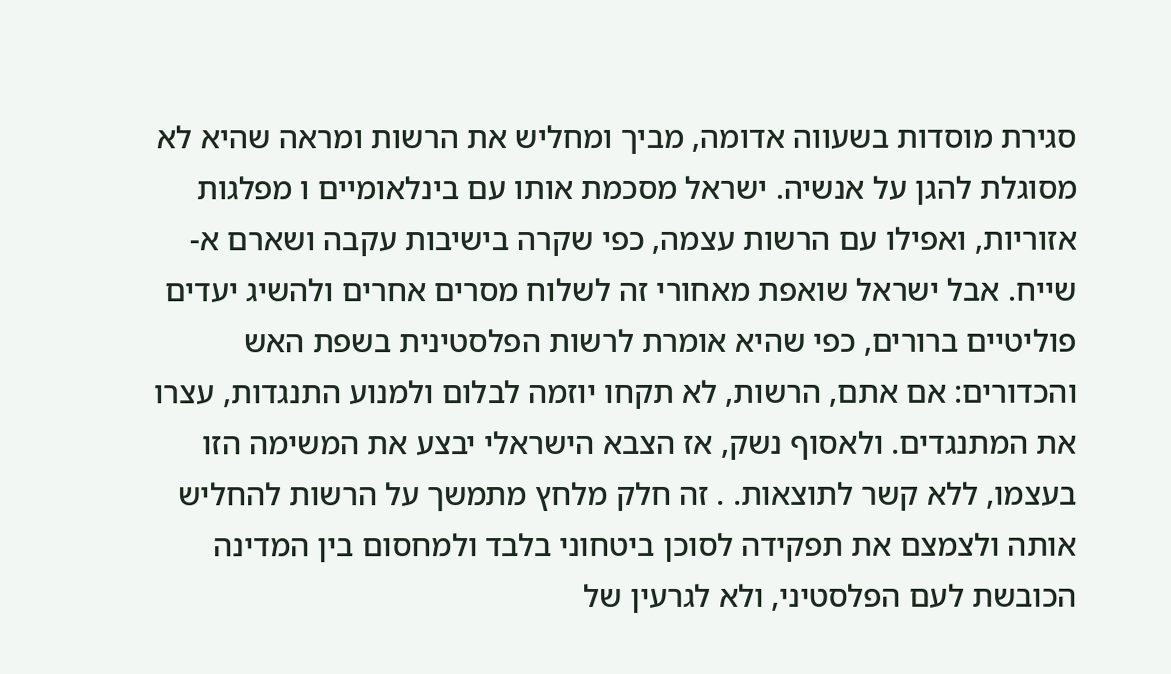סגירת מוסדות בשעווה אדומה, מביך ומחליש את הרשות ומראה שהיא לא מסוגלת להגן על אנשיה. ישראל מסכמת אותו עם בינלאומיים ו מפלגות אזוריות, ואפילו עם הרשות עצמה, כפי שקרה בישיבות עקבה ושארם א-שייח. אבל ישראל שואפת מאחורי זה לשלוח מסרים אחרים ולהשיג יעדים פוליטיים ברורים, כפי שהיא אומרת לרשות הפלסטינית בשפת האש והכדורים: אם אתם, הרשות, לא תקחו יוזמה לבלום ולמנוע התנגדות, עצרו את המתנגדים. ולאסוף נשק, אז הצבא הישראלי יבצע את המשימה הזו בעצמו, ללא קשר לתוצאות. . זה חלק מלחץ מתמשך על הרשות להחליש אותה ולצמצם את תפקידה לסוכן ביטחוני בלבד ולמחסום בין המדינה הכובשת לעם הפלסטיני, ולא לגרעין של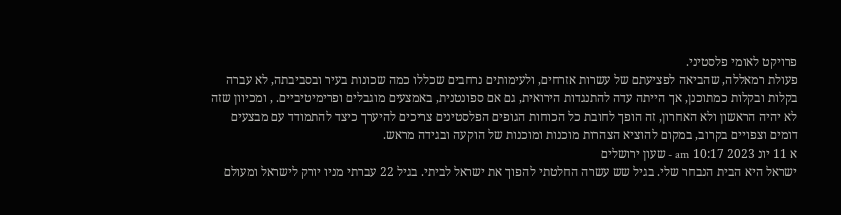פרויקט לאומי פלסטיני.
פעולת רמאללה, שהביאה לפציעתם של עשרות אזרחים, ולעימותים נרחבים שכללו כמה שכונות בעיר ובסביבתה, לא עברה בקלות ובקלות כמתוכנן, אך הייתה עדה להתנגדות הירואית, גם אם ספונטנית, באמצעים מוגבלים ופרימיטיביים. , ומכיוון שזה לא יהיה הראשון ולא האחרון, זה הופך לחובת כל הכוחות הגופים הפלסטינים צריכים להיערך כיצד להתמודד עם מבצעים דומים וצפויים בקרוב, במקום להוציא הצהרות מוכנות ומוכנות של הוקעה ובגידה מראש.
א 11 יונ 2023 10:17 am - שעון ירושלים
ישראל היא הבית הנבחר שלי. בגיל שש עשרה החלטתי להפוך את ישראל לביתי. בגיל 22 עברתי מניו יורק לישראל ומעולם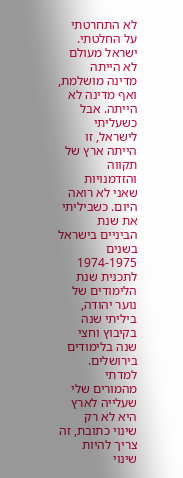לא התחרטתי על החלטתי. ישראל מעולם לא הייתה מדינה מושלמת, ואף מדינה לא הייתה. אבל כשעליתי לישראל, זו הייתה ארץ של תקווה והזדמנויות שאני לא רואה היום. כשביליתי את שנת הביניים בישראל בשנים 1974-1975 לתכנית שנת הלימודים של נוער יהודה, ביליתי שנה בקיבוץ וחצי שנה בלימודים בירושלים. למדתי מהמורים שלי שעלייה לארץ היא לא רק שינוי כתובת, זה צריך להיות שינוי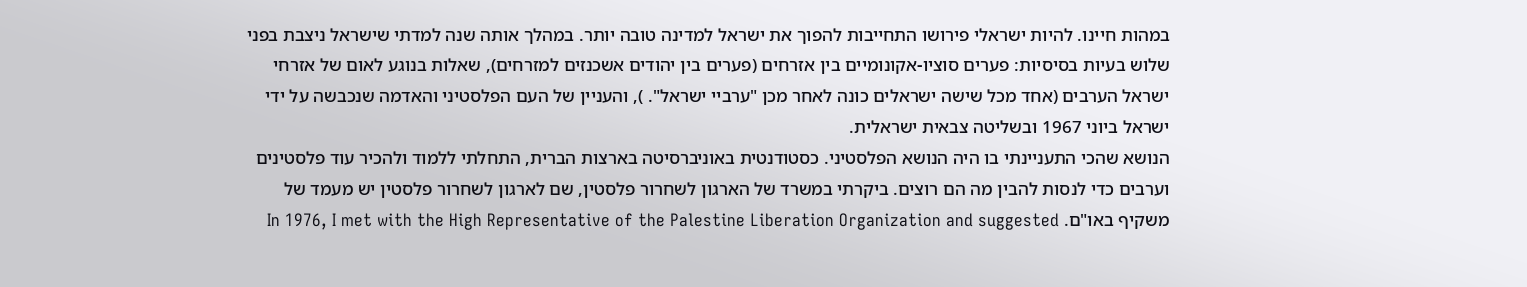במהות חיינו. להיות ישראלי פירושו התחייבות להפוך את ישראל למדינה טובה יותר. במהלך אותה שנה למדתי שישראל ניצבת בפני שלוש בעיות בסיסיות: פערים סוציו-אקונומיים בין אזרחים (פערים בין יהודים אשכנזים למזרחים), שאלות בנוגע לאום של אזרחי ישראל הערבים (אחד מכל שישה ישראלים כונה לאחר מכן "ערביי ישראל". ), והעניין של העם הפלסטיני והאדמה שנכבשה על ידי ישראל ביוני 1967 ובשליטה צבאית ישראלית.
הנושא שהכי התעניינתי בו היה הנושא הפלסטיני. כסטודנטית באוניברסיטה בארצות הברית, התחלתי ללמוד ולהכיר עוד פלסטינים וערבים כדי לנסות להבין מה הם רוצים. ביקרתי במשרד של הארגון לשחרור פלסטין, שם לארגון לשחרור פלסטין יש מעמד של משקיף באו"ם. In 1976, I met with the High Representative of the Palestine Liberation Organization and suggested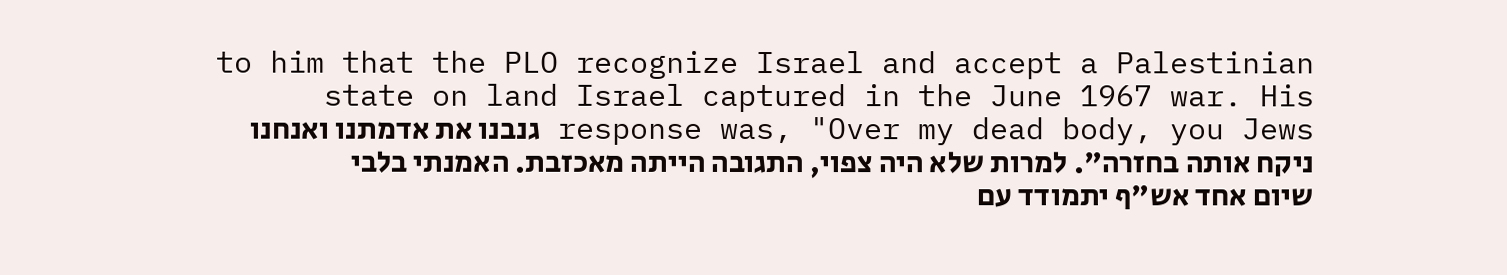to him that the PLO recognize Israel and accept a Palestinian state on land Israel captured in the June 1967 war. His response was, "Over my dead body, you Jews גנבנו את אדמתנו ואנחנו ניקח אותה בחזרה". למרות שלא היה צפוי, התגובה הייתה מאכזבת. האמנתי בלבי שיום אחד אש"ף יתמודד עם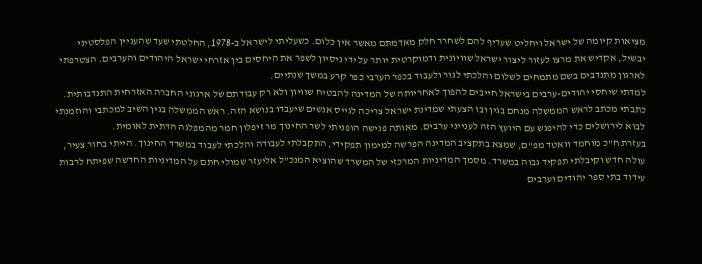מציאות קיומה של ישראל ויחליט שעדיף להם לשחרר חלק מאדמתם מאשר אין כלום. כשעליתי לישראל ב-1978, החלטתי שעד שהעניין הפלסטיני יבשיל, אקדיש את מרצו לעזור ליצור ישראל שוויונית ודמוקרטית יותר על ידי ניסיון לשפר את היחסים בין אזרחי ישראל היהודים והערבים. הצטרפתי לארגון מתנדבים בשם מתמחים לשלום והלכתי לגור ולעבוד בכפר הערבי כפר קרע במשך שנתיים.
למדתי שיחסי יהודים-ערבים בישראל חייבים להפוך לאחריותה של המדינה להבטיח שוויון ולא רק עבודתם של ארגוני החברה האזרחית התנדבותית. כתבתי מכתב לראש הממשלה מנחם בגין ובו הצעתי שמדינת ישראל צריכה לגייס אנשים שיעבדו בנושא הזה. ראש הממשלה בגין השיב למכתבי והוזמנתי לבוא לירושלים כדי להיפגש עם היועץ הזה לענייני ערבים. מאותה פגישה הופניתי לשר החינוך מר זיפלון חמר מהמפלגה הדתית לאומית.
בעזרת ח"כ מוחמד וואטד מפ"ם, שמצא בתקציב המדינה הפרשה למימון תפקידי, התקבלתי לעבודה והלכתי לעבוד במשרד החינוך. הייתי בחור צעיר, עולה חדש וקיבלתי תפקיד גבוה במשרד. מסמך המדיניות המרכזי של המשרד שהוציא המנכ"ל אליעזר שמולי חתם על המדיניות החדשה שפיתח לרבות עידוד בתי ספר יהודים וערבים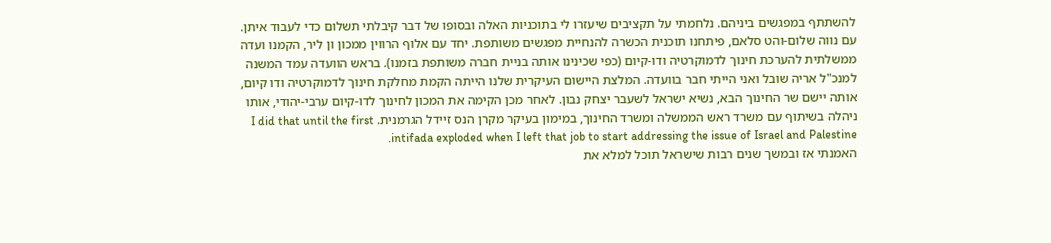להשתתף במפגשים ביניהם. נלחמתי על תקציבים שיעזרו לי בתוכניות האלה ובסופו של דבר קיבלתי תשלום כדי לעבוד איתן. עם נווה שלום-והט סלאם, פיתחנו תוכנית הכשרה להנחיית מפגשים משותפת. יחד עם אלוף הרווין ממכון ון ליר, הקמנו ועדה ממשלתית להערכת חינוך לדמוקרטיה ודו-קיום (כפי שכינינו אותה בניית חברה משותפת בזמנו). בראש הוועדה עמד המשנה למנכ"ל אריה שובל ואני הייתי חבר בוועדה. המלצת היישום העיקרית שלנו הייתה הקמת מחלקת חינוך לדמוקרטיה ודו קיום, אותה יישם שר החינוך הבא, נשיא ישראל לשעבר יצחק נבון. לאחר מכן הקימה את המכון לחינוך לדו-קיום ערבי-יהודי, אותו ניהלה בשיתוף עם משרד ראש הממשלה ומשרד החינוך, במימון בעיקר מקרן הנס זיידל הגרמנית. I did that until the first intifada exploded when I left that job to start addressing the issue of Israel and Palestine.
האמנתי אז ובמשך שנים רבות שישראל תוכל למלא את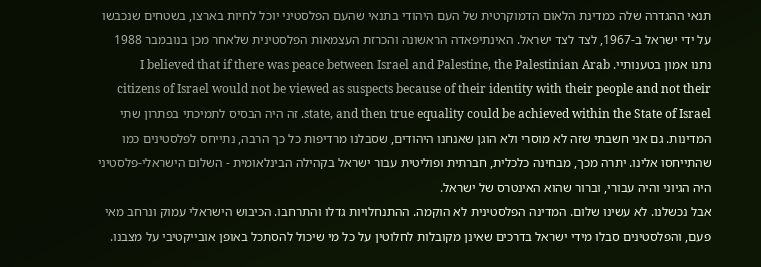תנאי ההגדרה שלה כמדינת הלאום הדמוקרטית של העם היהודי בתנאי שהעם הפלסטיני יוכל לחיות בארצו, בשטחים שנכבשו על ידי ישראל ב-1967, לצד לצד ישראל. האינתיפאדה הראשונה והכרזת העצמאות הפלסטינית שלאחר מכן בנובמבר 1988 נתנו אמון בטענותיי. I believed that if there was peace between Israel and Palestine, the Palestinian Arab citizens of Israel would not be viewed as suspects because of their identity with their people and not their state, and then true equality could be achieved within the State of Israel. זה היה הבסיס לתמיכתי בפתרון שתי המדינות. גם אני חשבתי שזה לא מוסרי ולא הוגן שאנחנו היהודים, שסבלנו מרדיפות כל כך הרבה, נתייחס לפלסטינים כמו שהתייחסו אלינו. יתרה מכך, מבחינה כלכלית, חברתית ופוליטית עבור ישראל בקהילה הבינלאומית - השלום הישראלי-פלסטיני היה הגיוני והיה עבורי, וברור שהוא האינטרס של ישראל.
אבל נכשלנו. לא עשינו שלום. המדינה הפלסטינית לא הוקמה. ההתנחלויות גדלו והתרחבו. הכיבוש הישראלי עמוק ונרחב מאי פעם, והפלסטינים סבלו מידי ישראל בדרכים שאינן מקובלות לחלוטין על כל מי שיכול להסתכל באופן אובייקטיבי על מצבנו.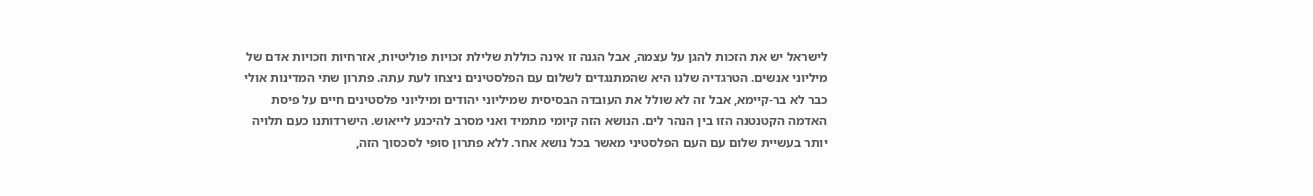לישראל יש את הזכות להגן על עצמה, אבל הגנה זו אינה כוללת שלילת זכויות פוליטיות, אזרחיות וזכויות אדם של מיליוני אנשים. הטרגדיה שלנו היא שהמתנגדים לשלום עם הפלסטינים ניצחו לעת עתה. פתרון שתי המדינות אולי כבר לא בר-קיימא, אבל זה לא שולל את העובדה הבסיסית שמיליוני יהודים ומיליוני פלסטינים חיים על פיסת האדמה הקטנטנה הזו בין הנהר לים. הנושא הזה קיומי מתמיד ואני מסרב להיכנע לייאוש. הישרדותנו כעם תלויה יותר בעשיית שלום עם העם הפלסטיני מאשר בכל נושא אחר. ללא פתרון סופי לסכסוך הזה,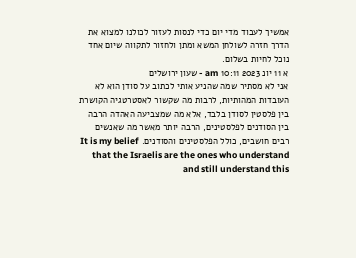אמשיך לעבוד מדי יום כדי לנסות לעזור לכולנו למצוא את הדרך חזרה לשולחן המשא ומתן ולחזור לתקווה שיום אחד נוכל לחיות בשלום.
א 11 יונ 2023 10:11 am - שעון ירושלים
אני לא מסתיר שמה שהניע אותי לכתוב על סודן הוא לא העובדות המהותיות, לרבות מה שקשור לאסטרטגיה הקושרת בין פלסטין לסודן בלבד, אלא מה שמצביעה האהדה הרבה בין הסודנים לפלסטינים, הרבה יותר מאשר מה שאנשים רבים חושבים, כולל הפלסטינים והסודנים. It is my belief that the Israelis are the ones who understand and still understand this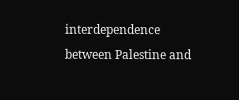interdependence between Palestine and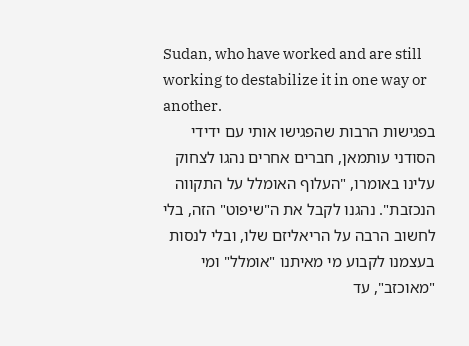Sudan, who have worked and are still working to destabilize it in one way or another.
בפגישות הרבות שהפגישו אותי עם ידידי הסודני עותמאן, חברים אחרים נהגו לצחוק עלינו באומרו, "העלוף האומלל על התקווה הנכזבת". נהגנו לקבל את ה"שיפוט" הזה, בלי לחשוב הרבה על הריאליזם שלו, ובלי לנסות בעצמנו לקבוע מי מאיתנו "אומלל" ומי "מאוכזב", עד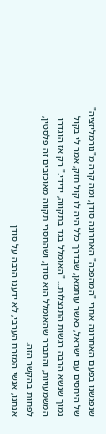שנפגשנו בפעם האחרונה אחרי "המהפכה" האחרונה סודן, ומה קרה מ"נורמליזציה" של היחסים עם ישראל, כאשר עותמאן, שבדרך כלל היה לו קול חזק, אמר לי בקול נמוך שנשא הרבה רגשות התנצלות... "האומלל בגד בתקווה, ידידי." רק אז הוגדרו המשמעויות, והתברר שהאומלל הוא סודן, ושהחסרי תקווה מאוכזבים זה פלסטין, לפחות בהקשר הזה.
אנחנו, אנשי המזרח הערבי, לא ידענו הרבה על סודן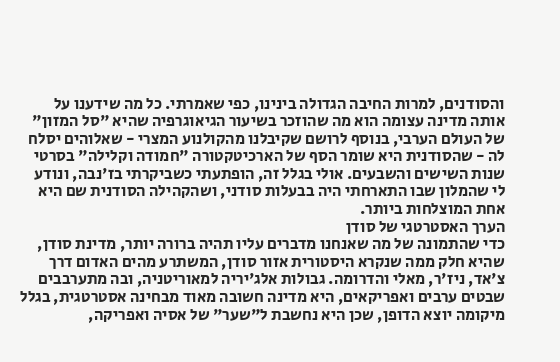והסודנים, למרות החיבה הגדולה בינינו, כפי שאמרתי. כל מה שידענו על אותה מדינה עצומה הוא מה שהוזכר בשיעור הגיאוגרפיה שהיא "סל המזון" של העולם הערבי, בנוסף לרושם שקיבלנו מהקולנוע המצרי - שאלוהים יסלח לה - שהסודנית היא שומר הסף של הארכיטקטורה "חמודה וקלילה" בסרטי שנות השישים והשבעים. אולי בגלל זה, הופתעתי כשביקרתי בז'נבה, ונודע לי שהמלון שבו התארחתי היה בבעלות סודני, ושהקהילה הסודנית שם היא אחת המוצלחות ביותר.
הערך האסטרטגי של סודן
כדי שהתמונה של מה שאנחנו מדברים עליו תהיה ברורה יותר, מדינת סודן, שהיא חלק ממה שנקרא היסטורית אזור סודן, המשתרע מהים האדום דרך צ'אד, ניז'ר, מאלי והדרומה. גבולות אלג'יריה למאוריטניה, ובה מתערבבים שבטים ערבים ואפריקאים, היא מדינה חשובה מאוד מבחינה אסטרטגית, בגלל מיקומה יוצא הדופן, שכן היא נחשבת ל"שער" של אסיה ואפריקה,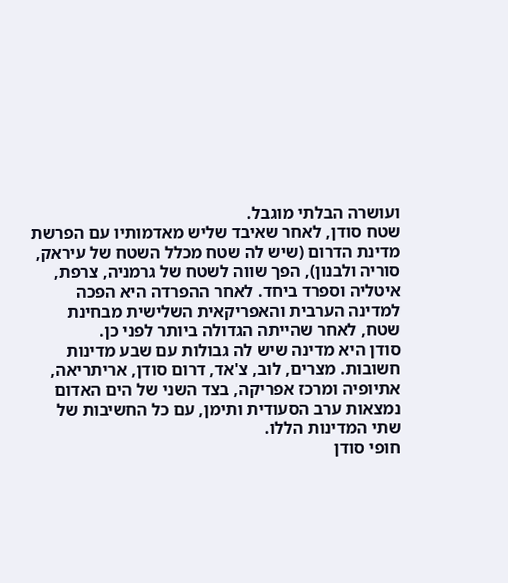ועושרה הבלתי מוגבל.
שטח סודן, לאחר שאיבד שליש מאדמותיו עם הפרשת מדינת הדרום (שיש לה שטח מכלל השטח של עיראק, סוריה ולבנון), הפך שווה לשטח של גרמניה, צרפת, איטליה וספרד ביחד. לאחר ההפרדה היא הפכה למדינה הערבית והאפריקאית השלישית מבחינת שטח, לאחר שהייתה הגדולה ביותר לפני כן.
סודן היא מדינה שיש לה גבולות עם שבע מדינות חשובות. מצרים, לוב, צ'אד, דרום סודן, אריתריאה, אתיופיה ומרכז אפריקה, בצד השני של הים האדום נמצאות ערב הסעודית ותימן, עם כל החשיבות של שתי המדינות הללו.
חופי סודן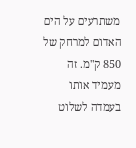משתרעים על הים האדום למרחק של 850 ק"מ. זה מעמיד אותו בעמדה לשלוט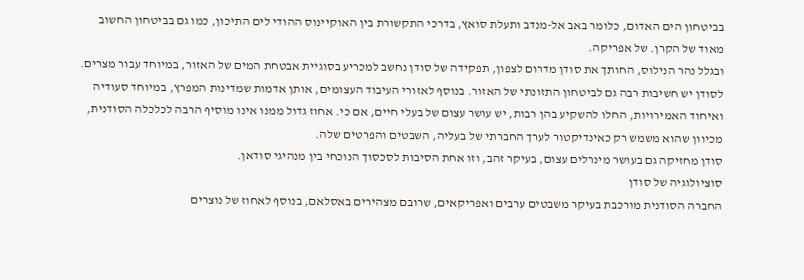בביטחון הים האדום, כלומר באב אל-מנדב ותעלת סואץ, בדרכי התקשורת בין האוקיינוס ההודי לים התיכון, כמו גם בביטחון החשוב מאוד של הקרן. של אפריקה.
ובגלל נהר הנילוס, החותך את סודן מדרום לצפון, תפקידה של סודן נחשב למכריע בסוגיית אבטחת המים של האזור, במיוחד עבור מצרים.
לסודן יש חשיבות רבה גם לביטחון התזונתי של האזור. בנוסף לאזורי העיבוד העצומים, אותן אדמות שמדינות המפרץ, במיוחד סעודיה ואיחוד האמירויות, החלו להשקיע בהן רבות, יש עושר עצום של בעלי חיים, אם כי. אחוז גדול ממנו אינו מוסיף הרבה לכלכלה הסודנית, מכיוון שהוא משמש רק כאינדיקטור לערך החברתי של בעליה, השבטים והפרטים שלה.
סודן מחזיקה גם בעושר מינרלים עצום, בעיקר זהב, וזו אחת הסיבות לסכסוך הנוכחי בין מנהיגי סודאן.
סוציולוגיה של סודן
החברה הסודנית מורכבת בעיקר משבטים ערבים ואפריקאים, שרובם מצהירים באסלאם, בנוסף לאחוז של נוצרים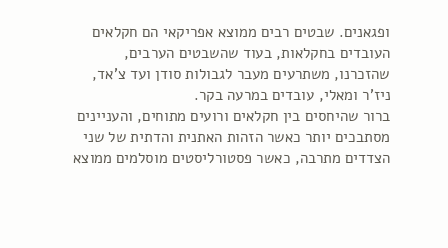ופגאנים. שבטים רבים ממוצא אפריקאי הם חקלאים העובדים בחקלאות, בעוד שהשבטים הערבים, שהזכרנו, משתרעים מעבר לגבולות סודן ועד צ'אד, ניז'ר ומאלי, עובדים במרעה בקר.
ברור שהיחסים בין חקלאים ורועים מתוחים, והעניינים מסתבכים יותר כאשר הזהות האתנית והדתית של שני הצדדים מתרבה, כאשר פסטורליסטים מוסלמים ממוצא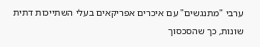ערבי "מתנגשים" עם איכרים אפריקאים בעלי השתייכות דתית שונות, כך שהסכסוך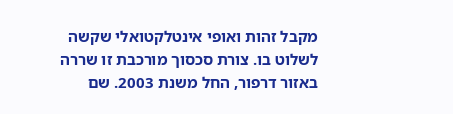מקבל זהות ואופי אינטלקטואלי שקשה לשלוט בו. צורת סכסוך מורכבת זו שררה באזור דרפור, החל משנת 2003. שם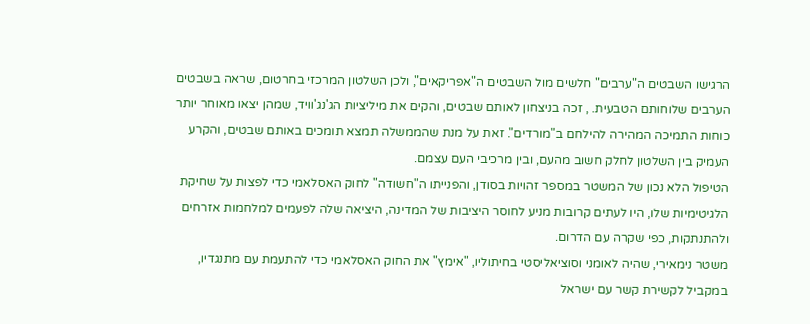הרגישו השבטים ה"ערבים" חלשים מול השבטים ה"אפריקאים", ולכן השלטון המרכזי בחרטום, שראה בשבטים הערבים שלוחותם הטבעית. , זכה בניצחון לאותם שבטים, והקים את מיליציות הג'נג'וויד, שמהן יצאו מאוחר יותר כוחות התמיכה המהירה להילחם ב"מורדים". זאת על מנת שהממשלה תמצא תומכים באותם שבטים, והקרע העמיק בין השלטון לחלק חשוב מהעם, ובין מרכיבי העם עצמם.
הטיפול הלא נכון של המשטר במספר זהויות בסודן, והפנייתו ה"חשודה" לחוק האסלאמי כדי לפצות על שחיקת הלגיטימיות שלו, היו לעתים קרובות מניע לחוסר היציבות של המדינה, היציאה שלה לפעמים למלחמות אזרחים ולהתנתקות, כפי שקרה עם הדרום.
משטר נימאירי, שהיה לאומני וסוציאליסטי בחיתוליו, "אימץ" את החוק האסלאמי כדי להתעמת עם מתנגדיו, במקביל לקשירת קשר עם ישראל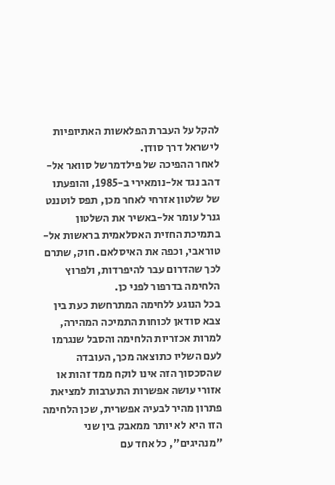להקל על העברת הפלאשות האתיופיות לישראל דרך סודן.
לאחר ההפיכה של פילדמרשל סוואר אל-דהב נגד אל-נומאירי ב-1985, והופעתו של שלטון אזרחי לאחר מכן, תפס לוטננט גנרל עומר אל-באשיר את השלטון בתמיכת החזית האסלאמית בראשות אל-טוראבי, וכפה את האיסלאם. חוק, שתרם לכך שהדרום עבר להיפרדות, ולפרוץ הלחימה בדרפור לפני כן.
בכל הנוגע ללחימה המתרחשת כעת בין צבא סודאן לכוחות התמיכה המהירה, למרות אכזריות הלחימה והסבל שנגרמו לעם השליו כתוצאה מכך, העובדה שהסכסוך הזה אינו לוקח ממד זהות או אזורי עושה אפשרות התערבות למציאת פתרון מהיר לבעיה אפשרית, שכן הלחימה הזו היא לא יותר ממאבק בין שני "מנהיגים", כל אחד עם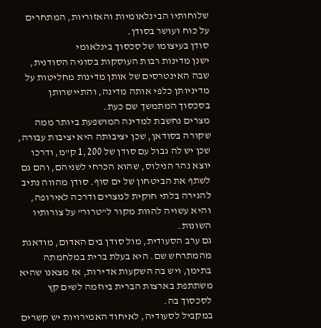שלוחותיו הבינלאומיות והאזוריות, המתחרים על כוח ועושר בסודן.
סודן בעיצומו של סכסוך בינלאומי
ישנן מדינות רבות העוסקות בסוגיה הסודנית, שבה האינטרסים של אותן מדינות מחליטות על מדיניותן כלפי אותה מדינה, והתיישרותן בסכסוך המתמשך שם כעת.
מצרים נחשבת למדינה המושפעת ביותר ממה שקורה בסודאן, שכן יציבותה היא יציבות עבורה, שכן יש לה גבול עם סודן של 1,200 ק"מ, ודרכו יוצא נהר הנילוס, שהוא הכרחי לשניהם, והם גם לשתף את הביטחון של ים סוף. סודן מהווה נתיב להגירה בלתי חוקית למצרים ודרכה לאירופה, והיא עשויה להוות מקור ל"טרור" על צורותיו השונות.
גם ערב הסעודית, מול סודן בים האדום, מודאגת מהמתרחש שם. היא בעלת ברית במלחמתה בתימן, ויש בה השקעות אדירות, אז מצאנו שהיא משתתפת בארצות הברית ביוזמה לשים קץ לסכסוך בה.
במקביל לסעודיה, לאיחוד האמירויות יש קשרים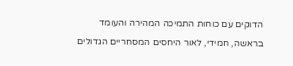הדוקים עם כוחות התמיכה המהירה והעומד בראשה, חמידי, לאור היחסים המסחריים הגדולים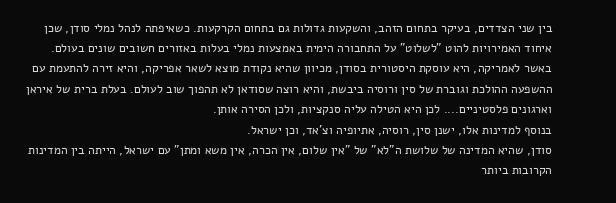בין שני הצדדים, בעיקר בתחום הזהב, והשקעות גדולות גם בתחום הקרקעות. כשאיפתה לנהל נמלי סודן, שכן איחוד האמירויות להוט "לשלוט" על התחבורה הימית באמצעות נמלי בעלות באזורים חשובים שונים בעולם.
באשר לאמריקה, היא עוסקת היסטורית בסודן, מכיוון שהיא נקודת מוצא לשאר אפריקה, והיא זירה להתעמת עם ההשפעה ההולכת וגוברת של סין ורוסיה ביבשת, והיא רוצה שסודאן לא תהפוך שוב לעולם. בעלת ברית של איראן וארגונים פלסטיניים.... לכן היא הטילה עליה סנקציות, ולכן הסירה אותן.
בנוסף למדינות אלו, ישנן סין, רוסיה, אתיופיה וצ'אד, וכן ישראל.
סודן, שהיא המדינה של שלושת ה"לא" של "אין שלום, אין הכרה, אין משא ומתן" עם ישראל, הייתה בין המדינות הקרובות ביותר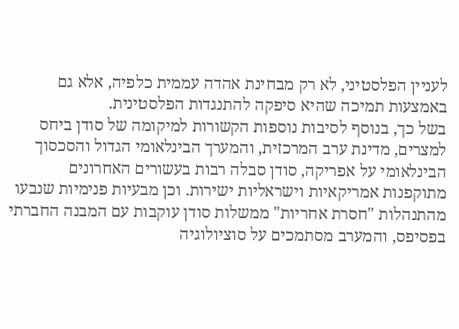לעניין הפלסטיני, לא רק מבחינת אהדה עממית כלפיה, אלא גם באמצעות תמיכה שהיא סיפקה להתנגדות הפלסטינית.
בשל כך, בנוסף לסיבות נוספות הקשורות למיקומה של סודן ביחס למצרים, מדינת ערב המרכזית, והמערך הבינלאומי הגדול והסכסוך הבינלאומי על אפריקה, סודן סבלה רבות בעשורים האחרונים מתוקפנות אמריקאיות וישראליות ישירות. וכן מבעיות פנימיות שנבעו מהתנהלות "חסרת אחריות" ממשלות סודן עוקבות עם המבנה החברתי בפסיפס, והמערב מסתמכים על סוציולוגיה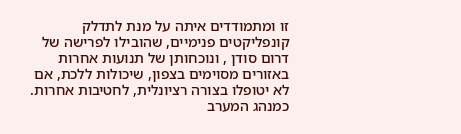זו ומתמודדים איתה על מנת לתדלק קונפליקטים פנימיים, שהובילו לפרישה של דרום סודן , ונוכחותן של תנועות אחרות באזורים מסוימים בצפון, שיכולות ללכת, אם לא יטופלו בצורה רציונלית, לחטיבות אחרות.
כמנהג המערב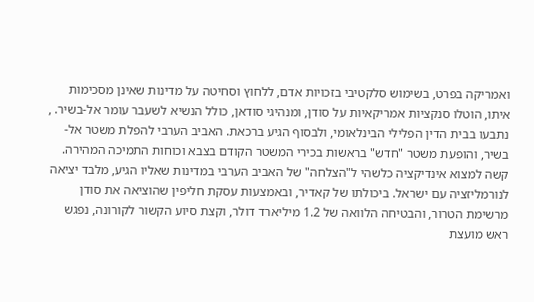ואמריקה בפרט, בשימוש סלקטיבי בזכויות אדם, ללחוץ וסחיטה על מדינות שאינן מסכימות איתו, הוטלו סנקציות אמריקאיות על סודן, ומנהיגי סודאן, כולל הנשיא לשעבר עומר אל-בשיר. , נתבעו בבית הדין הפלילי הבינלאומי, ולבסוף הגיע ברכאת. האביב הערבי להפלת משטר אל-בשיר, והופעת משטר "חדש" בראשות בכירי המשטר הקודם בצבא וכוחות התמיכה המהירה.
קשה למצוא אינדיקציה כלשהי ל"הצלחה" של האביב הערבי במדינות שאליו הגיע, מלבד יציאה לנורמליזציה עם ישראל. ביכולתו של קאדיר, ובאמצעות עסקת חליפין שהוציאה את סודן מרשימת הטרור, והבטיחה הלוואה של 1.2 מיליארד דולר, וקצת סיוע הקשור לקורונה, נפגש ראש מועצת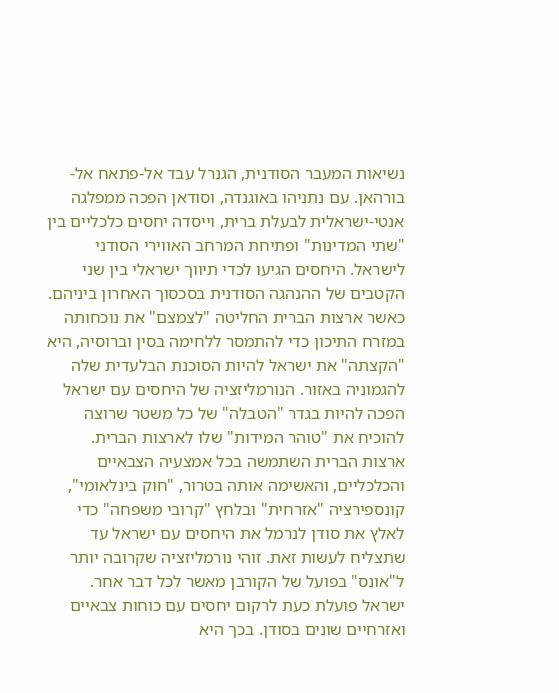נשיאות המעבר הסודנית, הגנרל עבד אל-פתאח אל-בורהאן. עם נתניהו באוגנדה, וסודאן הפכה ממפלגה אנטי-ישראלית לבעלת ברית, וייסדה יחסים כלכליים בין "שתי המדינות" ופתיחת המרחב האווירי הסודני לישראל. היחסים הגיעו לכדי תיווך ישראלי בין שני הקטבים של ההנהגה הסודנית בסכסוך האחרון ביניהם.
כאשר ארצות הברית החליטה "לצמצם" את נוכחותה במזרח התיכון כדי להתמסר ללחימה בסין וברוסיה, היא "הקצתה" את ישראל להיות הסוכנת הבלעדית שלה להגמוניה באזור. הנורמליזציה של היחסים עם ישראל הפכה להיות בגדר "הטבלה" של כל משטר שרוצה להוכיח את "טוהר המידות" שלו לארצות הברית.
ארצות הברית השתמשה בכל אמצעיה הצבאיים והכלכליים, והאשימה אותה בטרור, "חוק בינלאומי", קונספירציה "אזרחית" ובלחץ "קרובי משפחה" כדי לאלץ את סודן לנרמל את היחסים עם ישראל עד שתצליח לעשות זאת. זוהי נורמליזציה שקרובה יותר ל"אונס" בפועל של הקורבן מאשר לכל דבר אחר.
ישראל פועלת כעת לרקום יחסים עם כוחות צבאיים ואזרחיים שונים בסודן. בכך היא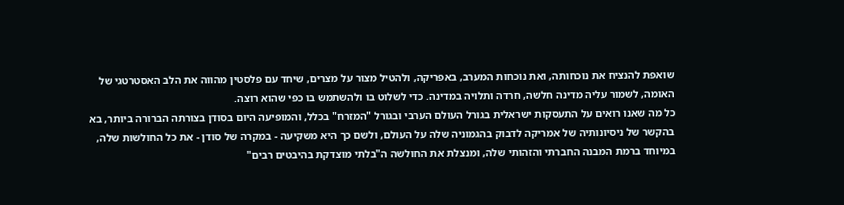שואפת להנציח את נוכחותה, ואת נוכחות המערב, באפריקה, ולהטיל מצור על מצרים, שיחד עם פלסטין מהווה את הלב האסטרטגי של האומה, לשמור עליה מדינה חלשה, חרדה ותלויה במדינה. כדי לשלוט בו ולהשתמש בו כפי שהוא רוצה.
כל מה שאנו רואים על התעסקות ישראלית בגורל העולם הערבי ובגורל "המזרח" בכלל, והמופיעה היום בסודן בצורתה הברורה ביותר, בא בהקשר של ניסיונותיה של אמריקה לדבוק בהגמוניה שלה על העולם, ולשם כך היא משקיעה - במקרה של סודן - את כל החולשות שלה, במיוחד ברמת המבנה החברתי והזהותי שלה, ומנצלת את החולשה ה"בלתי מוצדקת בהיבטים רבים"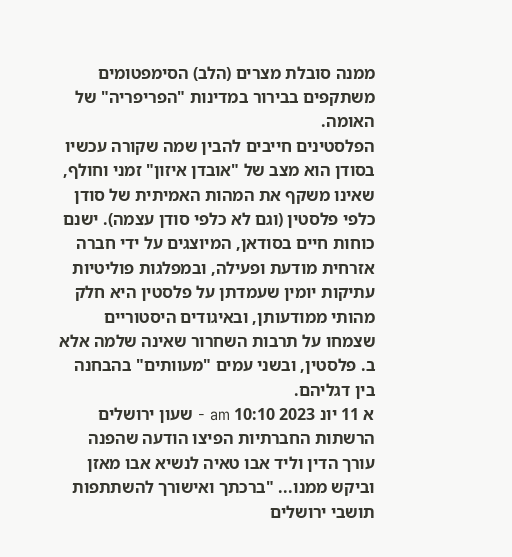ממנה סובלת מצרים (הלב) הסימפטומים משתקפים בבירור במדינות "הפריפריה" של האומה.
הפלסטינים חייבים להבין שמה שקורה עכשיו בסודן הוא מצב של "אובדן איזון" זמני וחולף, שאינו משקף את המהות האמיתית של סודן כלפי פלסטין (וגם לא כלפי סודן עצמה). ישנם כוחות חיים בסודאן, המיוצגים על ידי חברה אזרחית מודעת ופעילה, ובמפלגות פוליטיות עתיקות יומין שעמדתן על פלסטין היא חלק מהותי ממודעותן, ובאיגודים היסטוריים שצמחו על תרבות השחרור שאינה שלמה אלא ב. פלסטין, ובשני עמים "מעוותים" בהבחנה בין דגליהם.
א 11 יונ 2023 10:10 am - שעון ירושלים
הרשתות החברתיות הפיצו הודעה שהפנה עורך הדין וליד אבו טאיה לנשיא אבו מאזן וביקש ממנו... "ברכתך ואישורך להשתתפות תושבי ירושלים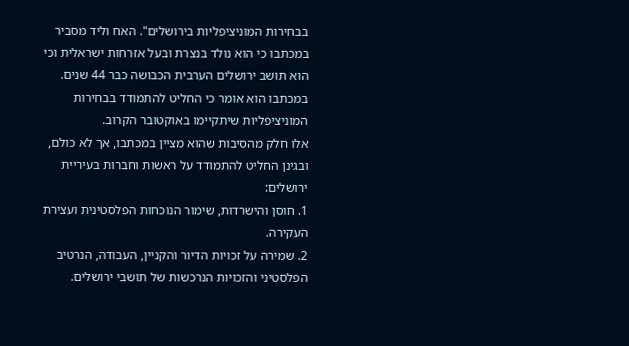בבחירות המוניציפליות בירושלים". האח וליד מסביר במכתבו כי הוא נולד בנצרת ובעל אזרחות ישראלית וכי הוא תושב ירושלים הערבית הכבושה כבר 44 שנים. במכתבו הוא אומר כי החליט להתמודד בבחירות המוניציפליות שיתקיימו באוקטובר הקרוב.
אלו חלק מהסיבות שהוא מציין במכתבו, אך לא כולם, ובגינן החליט להתמודד על ראשות וחברות בעיריית ירושלים:
1. חוסן והישרדות, שימור הנוכחות הפלסטינית ועצירת העקירה.
2. שמירה על זכויות הדיור והקניין, העבודה, הנרטיב הפלסטיני והזכויות הנרכשות של תושבי ירושלים.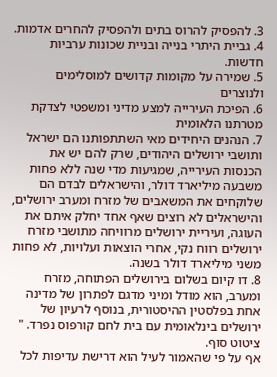3. להפסיק להרוס בתים ולהפסיק להחרים אדמות.
4. גביית היתרי בנייה ובניית שכונות ערביות חדשות.
5. שמירה על מקומות קדושים למוסלימים ולנוצרים
6. הפיכת העירייה למצע מדיני ומשפטי לצדקת מטרתנו הלאומית
7. הנהנים היחידים מאי השתתפותנו הם ישראל ותושבי ירושלים היהודים, שרק להם יש את הכנסות העירייה, שמגיעות מדי שנה ללא פחות משבעה מיליארד דולר, והישראלים לבדם הם שלוקחים את המשאבים של מזרח ומערב ירושלים, והישראלים לא רוצים שאף אחד יחלק איתם את העוגה, ועיריית ירושלים מרוויחה מתושבי מזרח ירושלים רווח נקי, אחרי הוצאות ועלויות, לא פחות משני מיליארד דולר בשנה.
8. דו קיום בשלום בירושלים הפתוחה, מזרח ומערב, הוא מודל ומיני מדגם לפתרון של מדינה אחת בפלסטין ההיסטורית, בנוסף לרעיון של ירושלים בינלאומית עם בית לחם קורפוס נפרד. "
ציטוט סוף.
אף על פי שהאמור לעיל הוא דרישת עדיפות לכל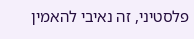פלסטיני, זה נאיבי להאמין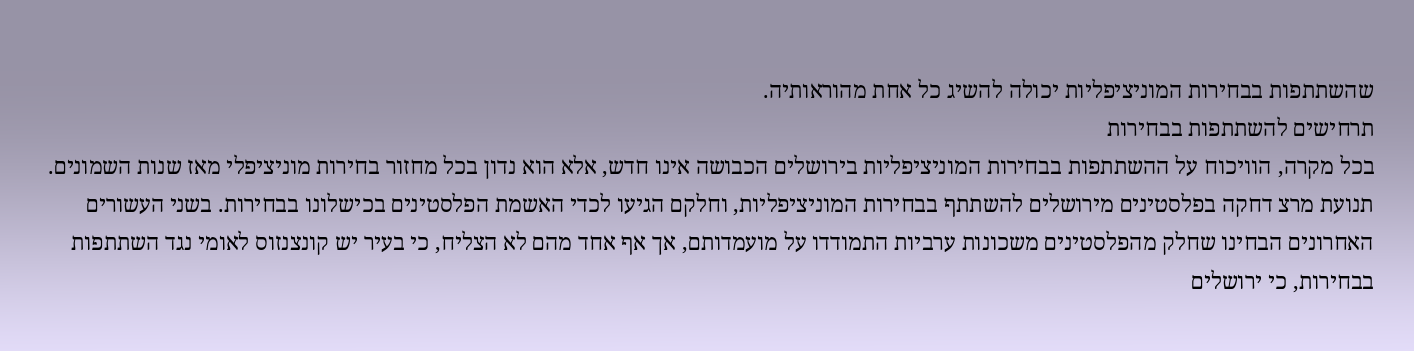שהשתתפות בבחירות המוניציפליות יכולה להשיג כל אחת מהוראותיה.
תרחישים להשתתפות בבחירות
בכל מקרה, הוויכוח על ההשתתפות בבחירות המוניציפליות בירושלים הכבושה אינו חדש, אלא הוא נדון בכל מחזור בחירות מוניציפלי מאז שנות השמונים. תנועת מרצ דחקה בפלסטינים מירושלים להשתתף בבחירות המוניציפליות, וחלקם הגיעו לכדי האשמת הפלסטינים בכישלונו בבחירות. בשני העשורים האחרונים הבחינו שחלק מהפלסטינים משכונות ערביות התמודדו על מועמדותם, אך אף אחד מהם לא הצליח, כי בעיר יש קונצנזוס לאומי נגד השתתפות בבחירות, כי ירושלים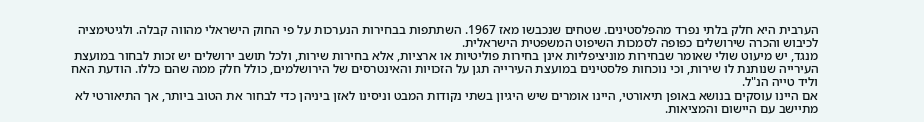הערבית היא חלק בלתי נפרד מהפלסטינים. שטחים שנכבשו מאז 1967. השתתפות בבחירות הנערכות על פי החוק הישראלי מהווה קבלה. ולגיטימציה לכיבוש והכרה שירושלים כפופה לסמכות השיפוט המשפטית הישראלית.
מנגד, יש מיעוט שולי שאומר שבחירות מוניציפליות אינן בחירות פוליטיות או ארציות, אלא בחירות שירות, ולכל תושב ירושלים יש זכות לבחור במועצת העירייה שנותנת לו שירות, וכי נוכחות פלסטינים במועצת העירייה תגן על הזכויות והאינטרסים של הירושלמים, כולל חלק ממה שהם כללו. הודעת האח וליד טייה הנ"ל.
אם היינו עוסקים בנושא באופן תיאורטי, היינו אומרים שיש היגיון בשתי נקודות המבט וניסינו לאזן ביניהן כדי לבחור את הטוב ביותר, אך התיאורטי לא מתיישב עם היישום והמציאות.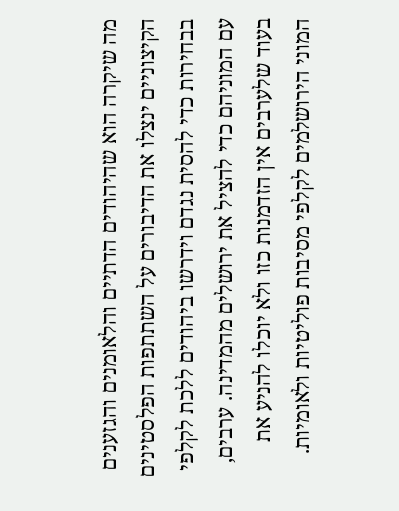מה שיקרה הוא שהיהודים הדתיים והלאומנים והגזענים הקיצוניים ינצלו את הדיבורים על השתתפות הפלסטינים בבחירות כדי להסית נגדם וידרשו ביהודים ללכת לקלפי עם המוניהם כדי להציל את ירושלים מהמדינה. ערבים, בעוד שלערבים אין הזדמנות כזו ולא יוכלו להניע את המוני הירושלמים לקלפי מסיבות פוליטיות ולאומיות.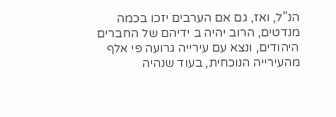הנ"ל, ואז, גם אם הערבים יזכו בכמה מנדטים, הרוב יהיה ב ידיהם של החברים היהודים, ונצא עם עירייה גרועה פי אלף מהעירייה הנוכחית, בעוד שנהיה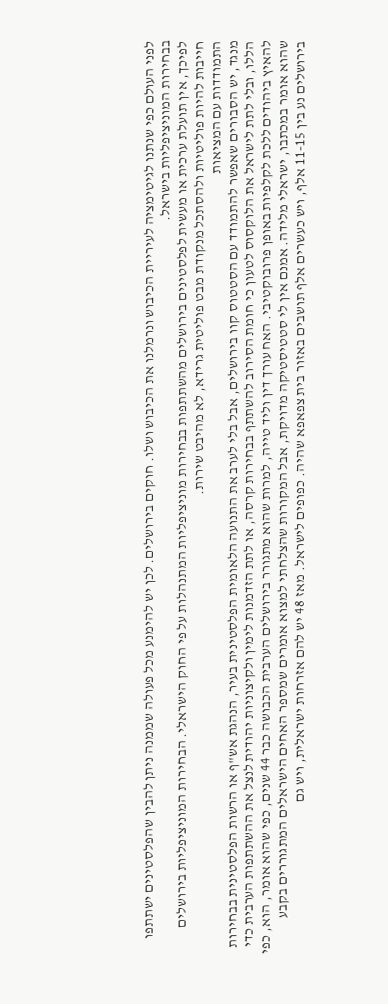לפני העולם כפי שנתנו לגיטימציה לעיריית הכיבוש ונרמלנו את הכיבוש ושלו. חוקים בירושלים. לכן יש להימנע מכל פעולה שממנה ניתן להבין שהפלסטינים ישתתפו בבחירות המוניציפליות בישראל.
לפיכך, אין תועלת ערכית או מעשית לפלסטינים בירושלים מהשתתפות בבחירות מוניציפליות המתנהלות על פי החוק הישראלי. הבחירות המוניציפליות בירושלים חייבות להיות פוליטיות ולהסתכל מנקודת מבט פוליטית גרידא, לא מהיבט שירות.
התמודדות עם המציאות
מנגד, יש הסבורים שאפשר להתמודד עם הסטטוס קוו בירושלים, אבל בלי לערב את התנועה הלאומית הפלסטינית בעיר, הנהגת אש"ף או הרשות הפלסטינית בבחירות הללו, ובלי לתת לישראל את הלוקסוס לטעון כי חומת הסירוב להשתתף בבחירות קרסה, או לתת הזדמנות לימין ולקיצוניות יהודית לנצל את ההשתתפות הערבית כדי להאיץ ביהודים ללכת לקלפיות באופן פרובוקטיבי. האח עורך דין וליד טייה, למרות שהוא מתגורר בירושלים הערבית הכבושה כבר 44 שנים, כפי שהוא אומר, הוא, כפי שהוא אומר במכתבו, ישראלי מלידה. אמנם אין לי סטטיסטיקה מדויקת, אבל המקורות שהצלחתי למצוא אומרים שמספר האחים הישראלים המתגוררים בקבע בירושלים נע בין 11-15 אלף, ויש כעשרים אלף תושבים באזור בית צפאפא שהיה. כפופים לישראל. מאז 48 יש להם אזרחות ישראלית, ויש גם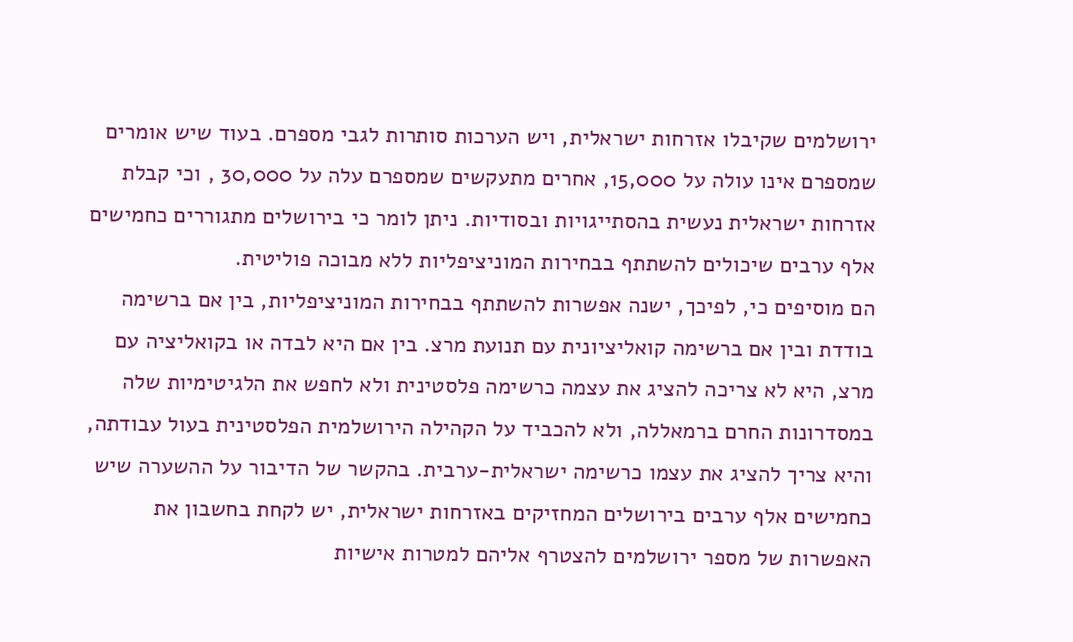ירושלמים שקיבלו אזרחות ישראלית, ויש הערכות סותרות לגבי מספרם. בעוד שיש אומרים שמספרם אינו עולה על 15,000, אחרים מתעקשים שמספרם עלה על 30,000 , וכי קבלת אזרחות ישראלית נעשית בהסתייגויות ובסודיות. ניתן לומר כי בירושלים מתגוררים כחמישים אלף ערבים שיכולים להשתתף בבחירות המוניציפליות ללא מבוכה פוליטית.
הם מוסיפים כי, לפיכך, ישנה אפשרות להשתתף בבחירות המוניציפליות, בין אם ברשימה בודדת ובין אם ברשימה קואליציונית עם תנועת מרצ. בין אם היא לבדה או בקואליציה עם מרצ, היא לא צריכה להציג את עצמה כרשימה פלסטינית ולא לחפש את הלגיטימיות שלה במסדרונות החרם ברמאללה, ולא להכביד על הקהילה הירושלמית הפלסטינית בעול עבודתה, והיא צריך להציג את עצמו כרשימה ישראלית-ערבית. בהקשר של הדיבור על ההשערה שיש כחמישים אלף ערבים בירושלים המחזיקים באזרחות ישראלית, יש לקחת בחשבון את האפשרות של מספר ירושלמים להצטרף אליהם למטרות אישיות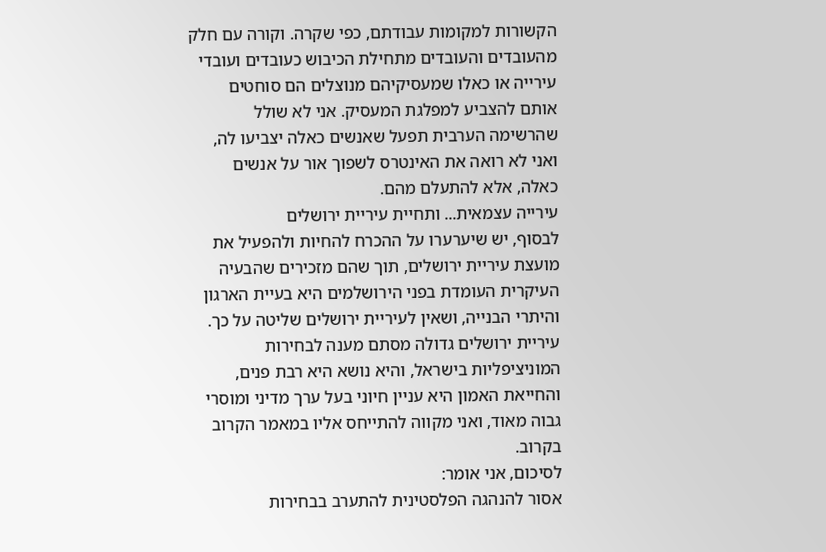הקשורות למקומות עבודתם, כפי שקרה. וקורה עם חלק מהעובדים והעובדים מתחילת הכיבוש כעובדים ועובדי עירייה או כאלו שמעסיקיהם מנוצלים הם סוחטים אותם להצביע למפלגת המעסיק. אני לא שולל שהרשימה הערבית תפעל שאנשים כאלה יצביעו לה, ואני לא רואה את האינטרס לשפוך אור על אנשים כאלה, אלא להתעלם מהם.
עירייה עצמאית... ותחיית עיריית ירושלים
לבסוף, יש שיערערו על ההכרח להחיות ולהפעיל את מועצת עיריית ירושלים, תוך שהם מזכירים שהבעיה העיקרית העומדת בפני הירושלמים היא בעיית הארגון והיתרי הבנייה, ושאין לעיריית ירושלים שליטה על כך. עיריית ירושלים גדולה מסתם מענה לבחירות המוניציפליות בישראל, והיא נושא היא רבת פנים, והחייאת האמון היא עניין חיוני בעל ערך מדיני ומוסרי גבוה מאוד, ואני מקווה להתייחס אליו במאמר הקרוב בקרוב.
לסיכום, אני אומר:
אסור להנהגה הפלסטינית להתערב בבחירות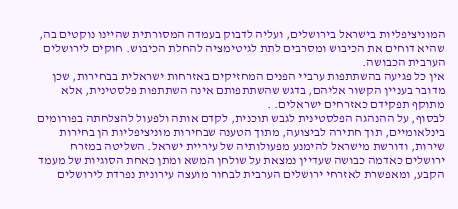המוניציפליות בישראל בירושלים, ועליה לדבוק בעמדה המסורתית שהיינו נוקטים בה, שהיא דוחים את הכיבוש ומסרבים לתת לגיטימציה להחלת הכיבוש. חוקים לירושלים הערבית הכבושה.
אין כל פגיעה בהשתתפות ערביי הפנים המחזיקים באזרחות ישראלית בבחירות, שכן מדובר בעניין הקשור אליהם, בדגש שהשתתפותם אינה השתתפות פלסטינית, אלא מתוקף תפקידם כאזרחים ישראלים. .
לבסוף, על ההנהגה הפלסטינית לגבש תוכנית, לקדם אותה ולפעול להצלחתה בפורומים בינלאומיים, תוך חתירה לביצועה, מתוך הטענה שבחירות מוניציפליות הן בחירות שירות, ודורשת מישראל להימנע מפעולותיה של עיריית ישראל. השליטה במזרח ירושלים כאדמה כבושה שעדיין נמצאת על שולחן המשא ומתן כאחת הסוגיות של מעמד הקבע, ומאפשרת לאזרחי ירושלים הערבית לבחור מועצה עירונית נפרדת לירושלים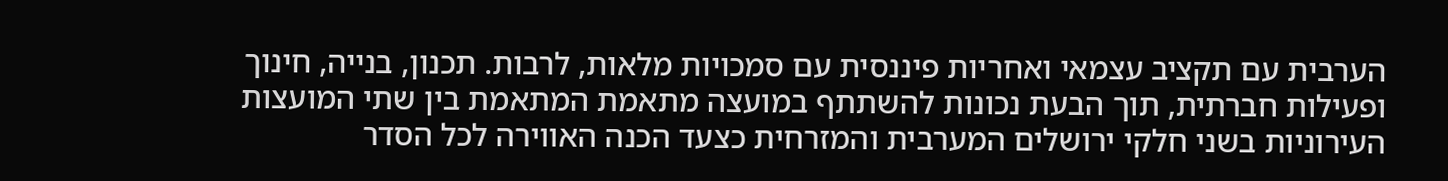הערבית עם תקציב עצמאי ואחריות פיננסית עם סמכויות מלאות, לרבות. תכנון, בנייה, חינוך ופעילות חברתית, תוך הבעת נכונות להשתתף במועצה מתאמת המתאמת בין שתי המועצות העירוניות בשני חלקי ירושלים המערבית והמזרחית כצעד הכנה האווירה לכל הסדר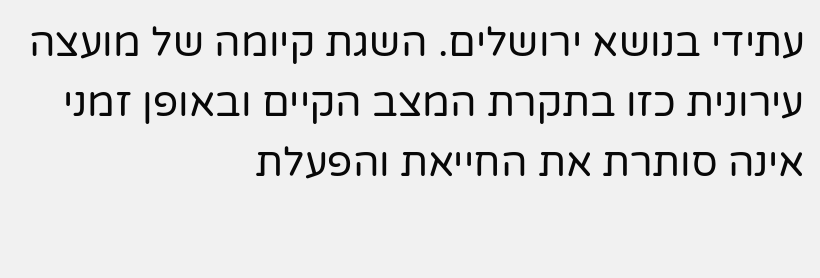עתידי בנושא ירושלים. השגת קיומה של מועצה עירונית כזו בתקרת המצב הקיים ובאופן זמני אינה סותרת את החייאת והפעלת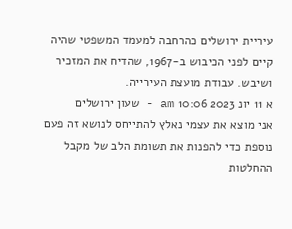עיריית ירושלים כהרחבה למעמד המשפטי שהיה קיים לפני הכיבוש ב-1967, שהדיח את המזכיר ושיבש. עבודת מועצת העירייה.
א 11 יונ 2023 10:06 am - שעון ירושלים
אני מוצא את עצמי נאלץ להתייחס לנושא זה פעם נוספת כדי להפנות את תשומת הלב של מקבל ההחלטות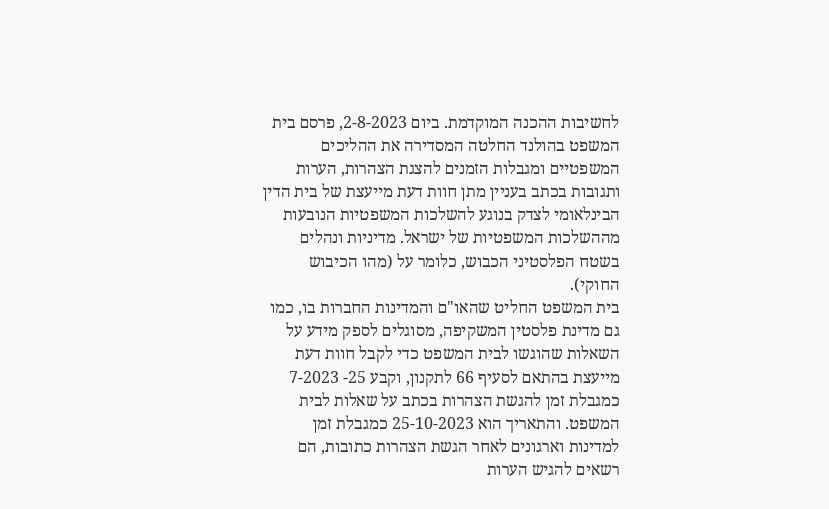לחשיבות ההכנה המוקדמת. ביום 2-8-2023, פרסם בית המשפט בהולנד החלטה המסדירה את ההליכים המשפטיים ומגבלות הזמנים להצגת הצהרות, הערות ותגובות בכתב בעניין מתן חוות דעת מייעצת של בית הדין הבינלאומי לצדק בנוגע להשלכות המשפטיות הנובעות מההשלכות המשפטיות של ישראל. מדיניות ונהלים בשטח הפלסטיני הכבוש, כלומר על (מהו הכיבוש החוקי).
בית המשפט החליט שהאו"ם והמדינות החברות בו, כמו גם מדינת פלסטין המשקיפה, מסוגלים לספק מידע על השאלות שהוגשו לבית המשפט כדי לקבל חוות דעת מייעצת בהתאם לסעיף 66 לתקנון, וקבע 25- 7-2023 כמגבלת זמן להגשת הצהרות בכתב על שאלות לבית המשפט. והתאריך הוא 25-10-2023 כמגבלת זמן למדינות וארגונים לאחר הגשת הצהרות כתובות, הם רשאים להגיש הערות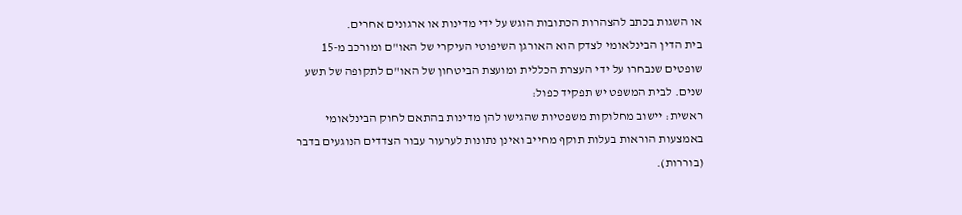או השגות בכתב להצהרות הכתובות הוגש על ידי מדינות או ארגונים אחרים.
בית הדין הבינלאומי לצדק הוא האורגן השיפוטי העיקרי של האו"ם ומורכב מ-15 שופטים שנבחרו על ידי העצרת הכללית ומועצת הביטחון של האו"ם לתקופה של תשע שנים. לבית המשפט יש תפקיד כפול:
ראשית: יישוב מחלוקות משפטיות שהגישו להן מדינות בהתאם לחוק הבינלאומי באמצעות הוראות בעלות תוקף מחייב ואינן נתונות לערעור עבור הצדדים הנוגעים בדבר (בוררות).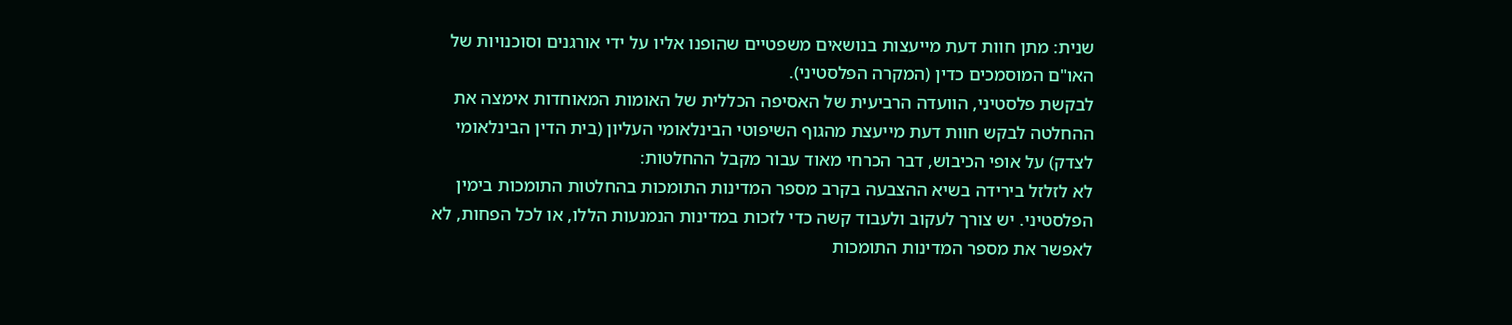שנית: מתן חוות דעת מייעצות בנושאים משפטיים שהופנו אליו על ידי אורגנים וסוכנויות של האו"ם המוסמכים כדין (המקרה הפלסטיני).
לבקשת פלסטיני, הוועדה הרביעית של האסיפה הכללית של האומות המאוחדות אימצה את ההחלטה לבקש חוות דעת מייעצת מהגוף השיפוטי הבינלאומי העליון (בית הדין הבינלאומי לצדק) על אופי הכיבוש, דבר הכרחי מאוד עבור מקבל ההחלטות:
לא לזלזל בירידה בשיא ההצבעה בקרב מספר המדינות התומכות בהחלטות התומכות בימין הפלסטיני. יש צורך לעקוב ולעבוד קשה כדי לזכות במדינות הנמנעות הללו, או לכל הפחות, לא לאפשר את מספר המדינות התומכות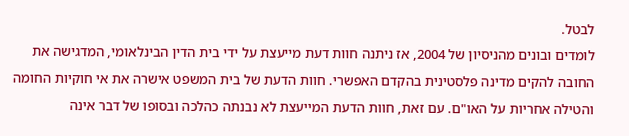לבטל.
לומדים ובונים מהניסיון של 2004, אז ניתנה חוות דעת מייעצת על ידי בית הדין הבינלאומי, המדגישה את החובה להקים מדינה פלסטינית בהקדם האפשרי. חוות הדעת של בית המשפט אישרה את אי חוקיות החומה והטילה אחריות על האו"ם. עם זאת, חוות הדעת המייעצת לא נבנתה כהלכה ובסופו של דבר אינה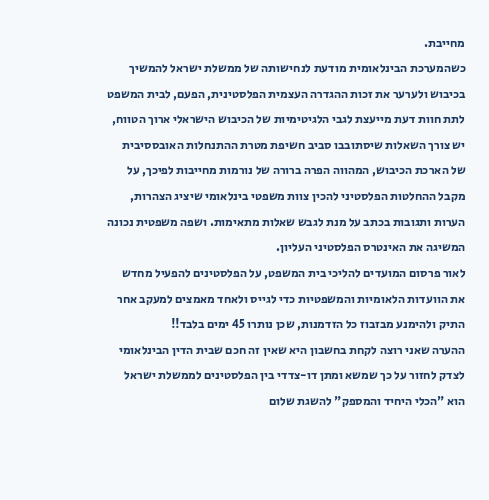מחייבת.
כשהמערכת הבינלאומית מודעת לנחישותה של ממשלת ישראל להמשיך בכיבוש ולערער את זכות ההגדרה העצמית הפלסטינית, הפעם, לבית המשפט לתת חוות דעת מייעצת לגבי הלגיטימיות של הכיבוש הישראלי ארוך הטווח, יש צורך השאלות שיסתובבו סביב חשיפת מטרת ההתנחלות האובססיבית של הארכת הכיבוש, המהווה הפרה ברורה של נורמות מחייבות לפיכך, על מקבל ההחלטות הפלסטיני להכין צוות משפטי בינלאומי שיציג הצהרות, הערות ותגובות בכתב על מנת לגבש שאלות מתאימות. ושפה משפטית נכונה המשיגה את האינטרס הפלסטיני העליון.
לאור פרסום המועדים להליכי בית המשפט, על הפלסטינים להפעיל מחדש את הוועדות הלאומיות והמשפטיות כדי לגייס ולאחד מאמצים למעקב אחר התיק ולהימנע מבזבוז כל הזדמנות, שכן נותרו 45 ימים בלבד!!
ההערה שאני רוצה לקחת בחשבון היא שאין זה חכם שבית הדין הבינלאומי לצדק לחזור על כך שמשא ומתן דו-צדדי בין הפלסטינים לממשלת ישראל הוא "הכלי היחיד והמספק" להשגת שלום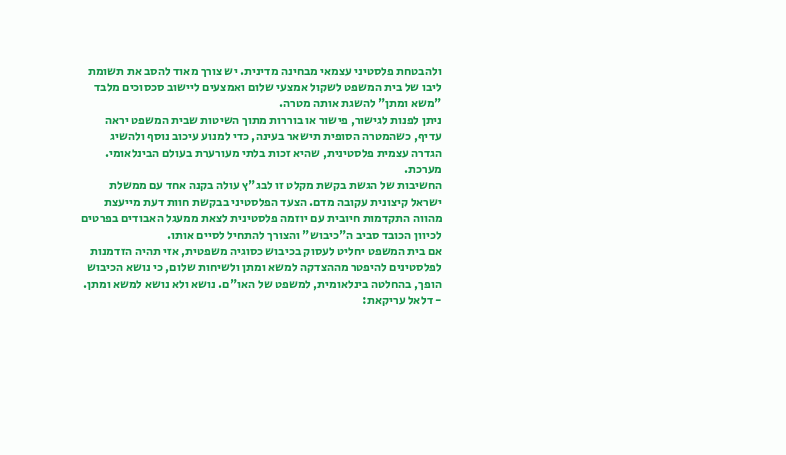ולהבטחת פלסטיני עצמאי מבחינה מדינית. יש צורך מאוד להסב את תשומת ליבו של בית המשפט לשקול אמצעי שלום ואמצעים ליישוב סכסוכים מלבד "משא ומתן" להשגת אותה מטרה.
ניתן לפנות לגישור, פישור או בוררות מתוך השיטות שבית המשפט יראה עדיף, כשהמטרה הסופית תישאר בעינה, כדי למנוע עיכוב נוסף ולהשיג הגדרה עצמית פלסטינית, שהיא זכות בלתי מעורערת בעולם הבינלאומי. מערכת.
החשיבות של הגשת בקשת מקלט זו לבג"ץ עולה בקנה אחד עם ממשלת ישראל קיצונית עקובה מדם. הצעד הפלסטיני בבקשת חוות דעת מייעצת מהווה התקדמות חיובית עם יוזמה פלסטינית לצאת ממעגל האבודים בפרטים לכיוון הכובד סביב ה"כיבוש" והצורך להתחיל לסיים אותו.
אם בית המשפט יחליט לעסוק בכיבוש כסוגיה משפטית, אזי תהיה הזדמנות לפלסטינים להיפטר מההצדקה למשא ומתן ולשיחות שלום, כי נושא הכיבוש הופך, בהחלטה בינלאומית, למשפט של האו"ם. נושא ולא נושא למשא ומתן.
- דלאל עריקאת: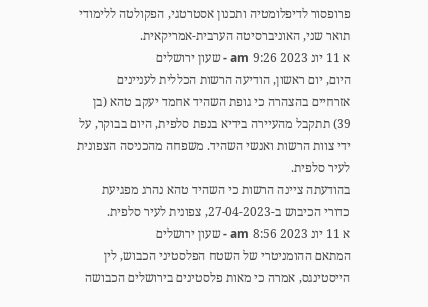פרופסור לדיפלומטיה ותכנון אסטרטגי, הפקולטה ללימודי תואר שני, האוניברסיטה הערבית-אמריקאית.
א 11 יונ 2023 9:26 am - שעון ירושלים
היום, יום ראשון, הודיעה הרשות הכללית לעניינים אזרחיים בהצהרה כי גופת השהיד אחמד יעקב טהא (בן 39) תתקבל מהעיירה בידיא בנפת סלפית, היום בבוקר, על ידי צוות הרשות ואנשי השהיד. משפחה מהכניסה הצפונית לעיר סלפית.
בהודעתה ציינה הרשות כי השהיד טהא נהרג מפגיעת כדורי הכיבוש ב-27-04-2023, צפונית לעיר סלפית.
א 11 יונ 2023 8:56 am - שעון ירושלים
המתאם ההומניטרי של השטח הפלסטיני הכבוש, לין הייסטינגס, אמרה כי מאות פלסטינים בירושלים הכבושה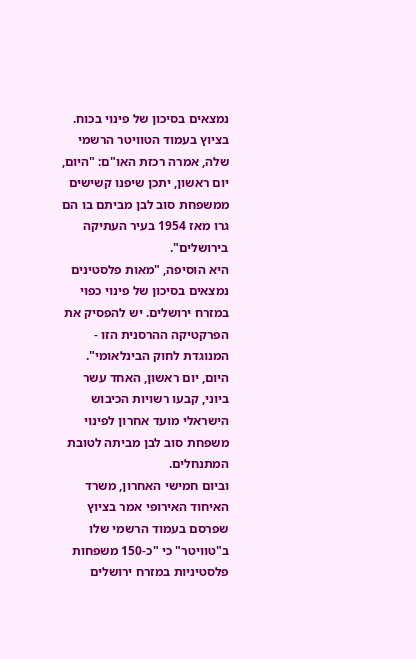נמצאים בסיכון של פינוי בכוח.
בציוץ בעמוד הטוויטר הרשמי שלה, אמרה רכזת האו"ם: "היום, יום ראשון, יתכן שיפנו קשישים ממשפחת סוב לבן מביתם בו הם גרו מאז 1954 בעיר העתיקה בירושלים".
היא הוסיפה, "מאות פלסטינים נמצאים בסיכון של פינוי כפוי במזרח ירושלים. יש להפסיק את הפרקטיקה ההרסנית הזו - המנוגדת לחוק הבינלאומי".
היום, יום ראשון, האחד עשר ביוני, קבעו רשויות הכיבוש הישראלי מועד אחרון לפינוי משפחת סוב לבן מביתה לטובת המתנחלים.
וביום חמישי האחרון, משרד האיחוד האירופי אמר בציוץ שפרסם בעמוד הרשמי שלו ב"טוויטר" כי "כ-150 משפחות פלסטיניות במזרח ירושלים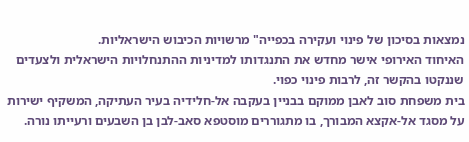נמצאות בסיכון של פינוי ועקירה בכפייה" מרשויות הכיבוש הישראליות.
האיחוד האירופי אישר מחדש את התנגדותו למדיניות ההתנחלויות הישראלית ולצעדים שננקטו בהקשר זה, לרבות פינוי כפוי.
בית משפחת סוב לאבן ממוקם בבניין בעקבה אל-חלידיה בעיר העתיקה, המשקיף ישירות על מסגד אל-אקצא המבורך, בו מתגוררים מוסטפא סאב-לבן בן השבעים ורעייתו נורה.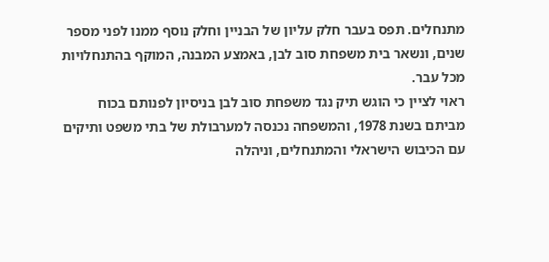מתנחלים. תפס בעבר חלק עליון של הבניין וחלק נוסף ממנו לפני מספר שנים, ונשאר בית משפחת סוב לבן, באמצע המבנה, המוקף בהתנחלויות מכל עבר.
ראוי לציין כי הוגש תיק נגד משפחת סוב לבן בניסיון לפנותם בכוח מביתם בשנת 1978, והמשפחה נכנסה למערבולת של בתי משפט ותיקים עם הכיבוש הישראלי והמתנחלים, וניהלה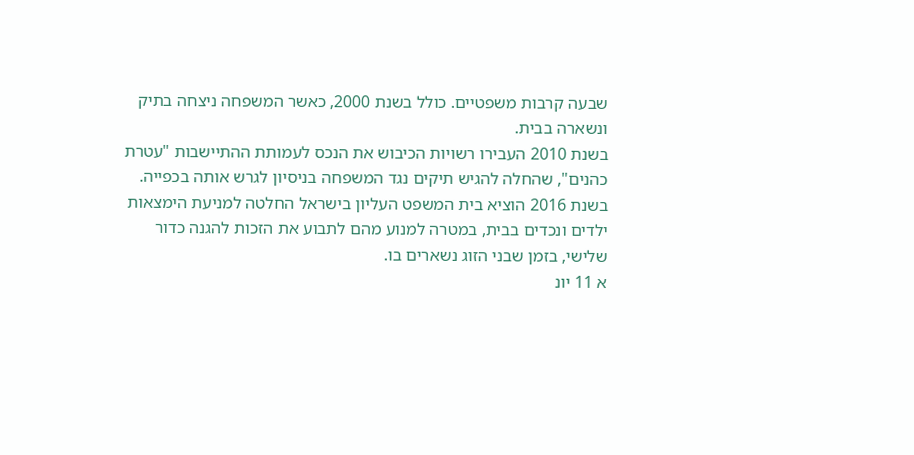שבעה קרבות משפטיים. כולל בשנת 2000, כאשר המשפחה ניצחה בתיק ונשארה בבית.
בשנת 2010 העבירו רשויות הכיבוש את הנכס לעמותת ההתיישבות "עטרת כהנים", שהחלה להגיש תיקים נגד המשפחה בניסיון לגרש אותה בכפייה. בשנת 2016 הוציא בית המשפט העליון בישראל החלטה למניעת הימצאות ילדים ונכדים בבית, במטרה למנוע מהם לתבוע את הזכות להגנה כדור שלישי, בזמן שבני הזוג נשארים בו.
א 11 יונ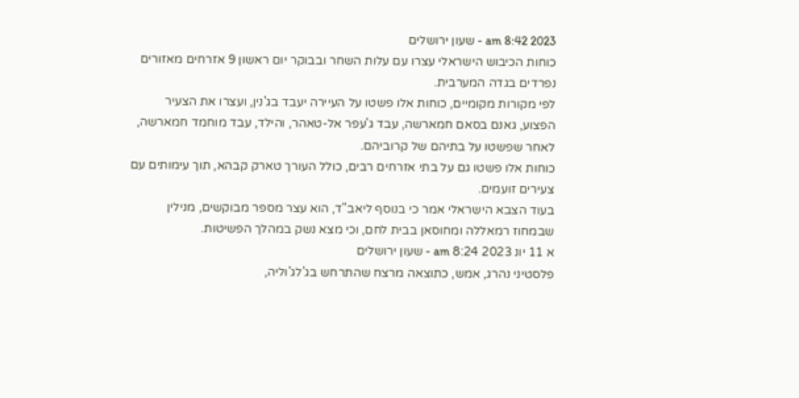2023 8:42 am - שעון ירושלים
כוחות הכיבוש הישראלי עצרו עם עלות השחר ובבוקר יום ראשון 9 אזרחים מאזורים נפרדים בגדה המערבית.
לפי מקורות מקומיים, כוחות אלו פשטו על העיירה יעבד בג'נין, ועצרו את הצעיר הפצוע, גאנם בסאם חמארשה, עבד ג'עפר אל-טאהר, והילד, עבד מוחמד חמארשה, לאחר שפשטו על בתיהם של קרוביהם.
כוחות אלו פשטו גם על בתי אזרחים רבים, כולל העורך טארק קבהא, תוך עימותים עם צעירים זועמים.
בעוד הצבא הישראלי אמר כי בנוסף ליאב"ד, הוא עצר מספר מבוקשים, מנילין שבמחוז רמאללה ומחוסאן בבית לחם, וכי מצא נשק במהלך הפשיטות.
א 11 יונ 2023 8:24 am - שעון ירושלים
פלסטיני נהרג, אמש, כתוצאה מרצח שהתרחש בג'לג'וליה,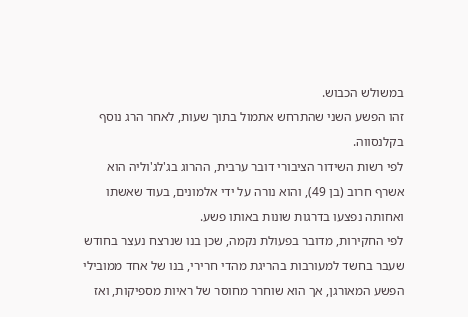במשולש הכבוש.
זהו הפשע השני שהתרחש אתמול בתוך שעות, לאחר הרג נוסף בקלנסווה.
לפי רשות השידור הציבורי דובר ערבית, ההרוג בג'לג'וליה הוא אשרף חרוב (בן 49), והוא נורה על ידי אלמונים, בעוד שאשתו ואחותה נפצעו בדרגות שונות באותו פשע.
לפי החקירות, מדובר בפעולת נקמה, שכן בנו שנרצח נעצר בחודש שעבר בחשד למעורבות בהריגת מהדי חרירי, בנו של אחד ממובילי הפשע המאורגן, אך הוא שוחרר מחוסר של ראיות מספיקות, ואז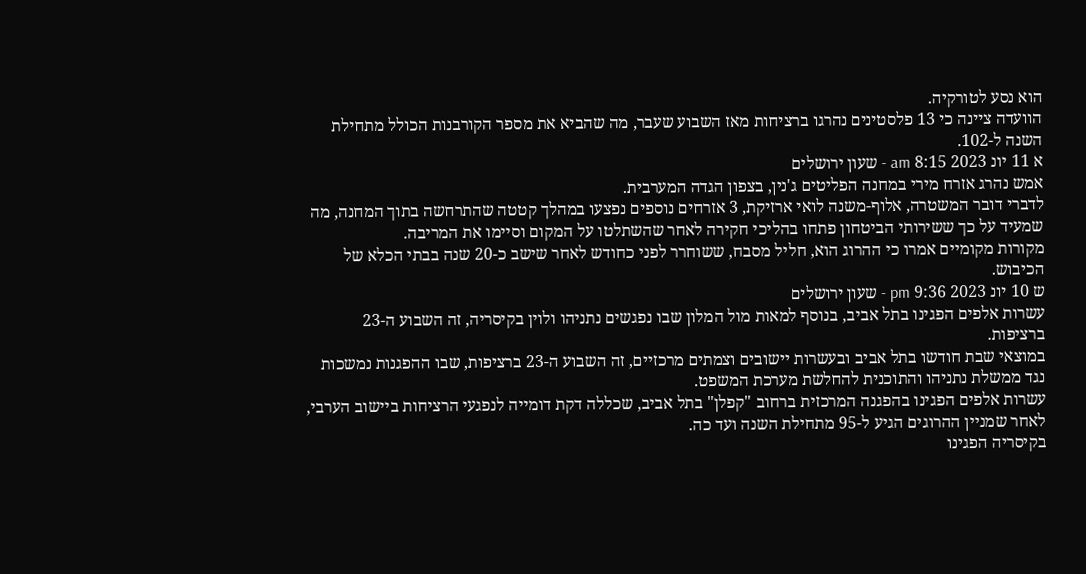הוא נסע לטורקיה.
הוועדה ציינה כי 13 פלסטינים נהרגו ברציחות מאז השבוע שעבר, מה שהביא את מספר הקורבנות הכולל מתחילת השנה ל-102.
א 11 יונ 2023 8:15 am - שעון ירושלים
אמש נהרג אזרח מירי במחנה הפליטים ג'נין, בצפון הגדה המערבית.
לדברי דובר המשטרה, אלוף-משנה לואי ארזיקת, 3 אזרחים נוספים נפצעו במהלך קטטה שהתרחשה בתוך המחנה, מה שמעיד על כך ששירותי הביטחון פתחו בהליכי חקירה לאחר שהשתלטו על המקום וסיימו את המריבה.
מקורות מקומיים אמרו כי ההרוג הוא, חליל מסבח, ששוחרר לפני כחודש לאחר שישב כ-20 שנה בבתי הכלא של הכיבוש.
ש 10 יונ 2023 9:36 pm - שעון ירושלים
עשרות אלפים הפגינו בתל אביב, בנוסף למאות מול המלון שבו נפגשים נתניהו ולוין בקיסריה, זה השבוע ה-23 ברציפות.
במוצאי שבת חודשו בתל אביב ובעשרות יישובים וצמתים מרכזיים, זה השבוע ה-23 ברציפות, שבו ההפגנות נמשכות נגד ממשלת נתניהו והתוכנית להחלשת מערכת המשפט.
עשרות אלפים הפגינו בהפגנה המרכזית ברחוב "קפלן" בתל אביב, שכללה דקת דומייה לנפגעי הרציחות ביישוב הערבי, לאחר שמניין ההרוגים הגיע ל-95 מתחילת השנה ועד כה.
בקיסריה הפגינו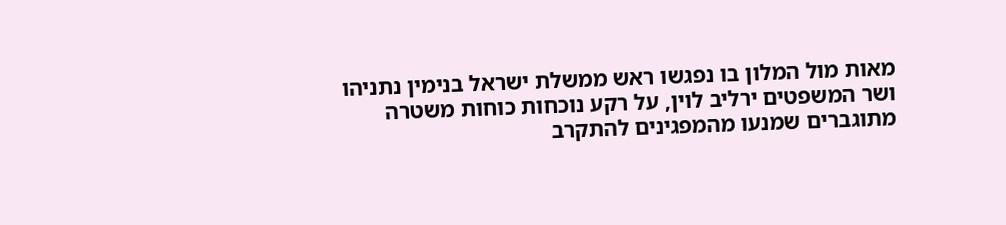מאות מול המלון בו נפגשו ראש ממשלת ישראל בנימין נתניהו ושר המשפטים ירליב לוין, על רקע נוכחות כוחות משטרה מתוגברים שמנעו מהמפגינים להתקרב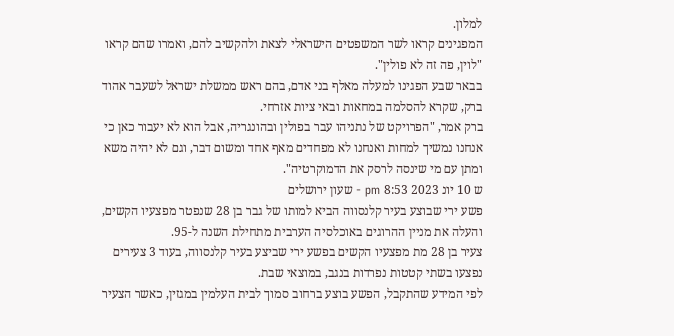למלון.
המפגינים קראו לשר המשפטים הישראלי לצאת ולהקשיב להם, ואמרו שהם קראו "לוין, פה זה לא פולין".
בבאר שבע הפגינו למעלה מאלף בני אדם, בהם ראש ממשלת ישראל לשעבר אהוד ברק, שקרא להסלמה במחאות ובאי ציות אזרחי.
ברק אמר, "הפרויקט של נתניהו עבר בפולין ובהונגריה, אבל הוא לא יעבור כאן כי אנחנו נמשיך למחות ואנחנו לא מפחדים מאף אחד ומשום דבר, וגם לא יהיה משא ומתן עם מי שינסה לרסק את הדמוקרטיה".
ש 10 יונ 2023 8:53 pm - שעון ירושלים
פשע ירי שבוצע בעיר קלנסווה הביא למותו של גבר בן 28 שנפטר מפצעיו הקשים, והעלה את מניין ההרוגים באוכלסיה הערבית מתחילת השנה ל-95.
צעיר בן 28 מת מפצעיו הקשים בפשע ירי שביצע בעיר קלנסווה, בעוד 3 צעירים נפצעו בשתי קטטות נפרדות בנגב, במוצאי שבת.
לפי המידע שהתקבל, הפשע בוצע ברחוב סמוך לבית העלמין במגזין, כאשר הצעיר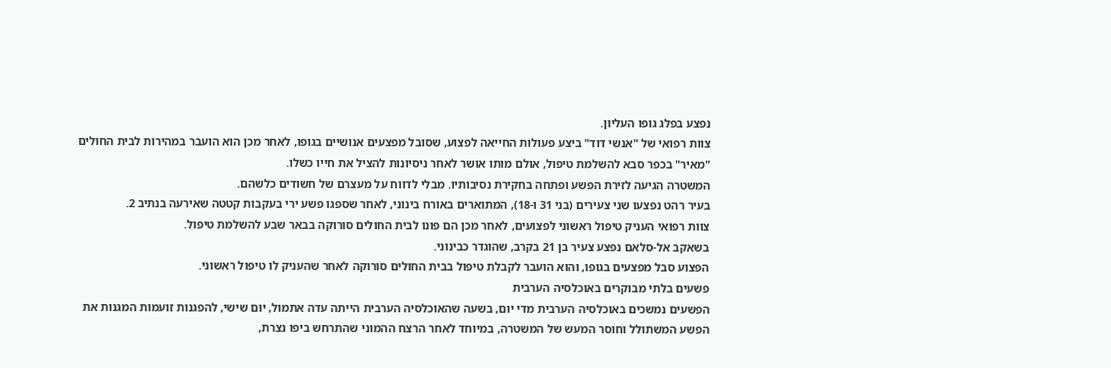נפצע בפלג גופו העליון.
צוות רפואי של "אנשי דוד" ביצע פעולות החייאה לפצוע, שסובל מפצעים אנושיים בגופו, לאחר מכן הוא הועבר במהירות לבית החולים "מאיר" בכפר סבא להשלמת טיפול, אולם מותו אושר לאחר ניסיונות להציל את חייו כשלו.
המשטרה הגיעה לזירת הפשע ופתחה בחקירת נסיבותיו. מבלי לדווח על מעצרם של חשודים כלשהם.
בעיר רהט נפצעו שני צעירים (בני 31 ו-18), המתוארים באורח בינוני, לאחר שספגו פשע ירי בעקבות קטטה שאירעה בנתיב 2.
צוות רפואי העניק טיפול ראשוני לפצועים, לאחר מכן הם פונו לבית החולים סורוקה בבאר שבע להשלמת טיפול.
בשאקב אל-סלאם נפצע צעיר בן 21 בקרב, שהוגדר כבינוני.
הפצוע סבל מפצעים בגופו, והוא הועבר לקבלת טיפול בבית החולים סורוקה לאחר שהעניק לו טיפול ראשוני.
פשעים בלתי מבוקרים באוכלסיה הערבית
הפשעים נמשכים באוכלסיה הערבית מדי יום, בשעה שהאוכלסיה הערבית הייתה עדה אתמול, יום שישי, להפגנות זועמות המגנות את הפשע המשתולל וחוסר המעש של המשטרה, במיוחד לאחר הרצח ההמוני שהתרחש ביפו נצרת,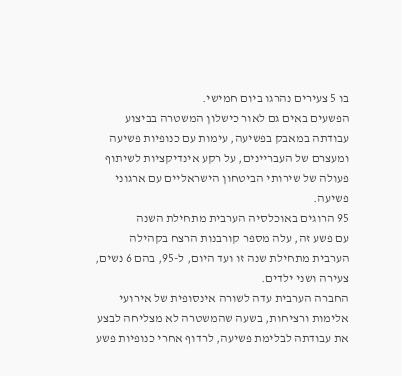בו 5 צעירים נהרגו ביום חמישי.
הפשעים באים גם לאור כישלון המשטרה בביצוע עבודתה במאבק בפשיעה, עימות עם כנופיות פשיעה ומעצרם של העבריינים, על רקע אינדיקציות לשיתוף פעולה של שירותי הביטחון הישראליים עם ארגוני פשיעה.
95 הרוגים באוכלסיה הערבית מתחילת השנה
עם פשע זה, עלה מספר קורבנות הרצח בקהילה הערבית מתחילת שנה זו ועד היום, ל-95, בהם 6 נשים, צעירה ושני ילדים.
החברה הערבית עדה לשורה אינסופית של אירועי אלימות ורציחות, בשעה שהמשטרה לא מצליחה לבצע את עבודתה לבלימת פשיעה, לרדוף אחרי כנופיות פשע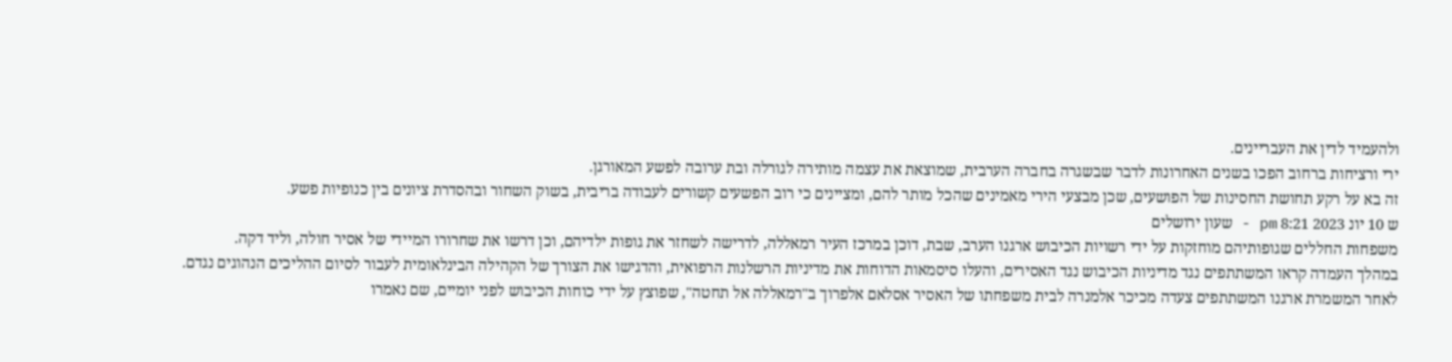ולהעמיד לדין את העבריינים.
ירי ורציחות ברחוב הפכו בשנים האחרונות לדבר שבשגרה בחברה הערבית, שמוצאת את עצמה מותירה לגורלה ובת ערובה לפשע המאורגן.
זה בא על רקע תחושת החסינות של הפושעים, שכן מבצעי הירי מאמינים שהכל מותר להם, ומציינים כי רוב הפשעים קשורים לעבודה בריבית, בשוק השחור ובהסדרת ציונים בין כנופיות פשע.
ש 10 יונ 2023 8:21 pm - שעון ירושלים
משפחות החללים שגופותיהם מוחזקות על ידי רשויות הכיבוש ארגנו הערב, שבת, דוכן במרכז העיר רמאללה, לדרישה לשחזר את גופות ילדיהם, וכן דרשו את שחרורו המיידי של אסיר חולה, וליד דקה.
במהלך העמדה קראו המשתתפים נגד מדיניות הכיבוש נגד האסירים, והעלו סיסמאות הדוחות את מדיניות הרשלנות הרפואית, והדגישו את הצורך של הקהילה הבינלאומית לעבור לסיום ההליכים הנהוגים נגדם.
לאחר המשמרת ארגנו המשתתפים צעדה מכיכר אלמנרה לבית משפחתו של האסיר אסלאם אלפרוך ב"רמאללה אל תחטה", שפוצץ על ידי כוחות הכיבוש לפני יומיים, שם נאמרו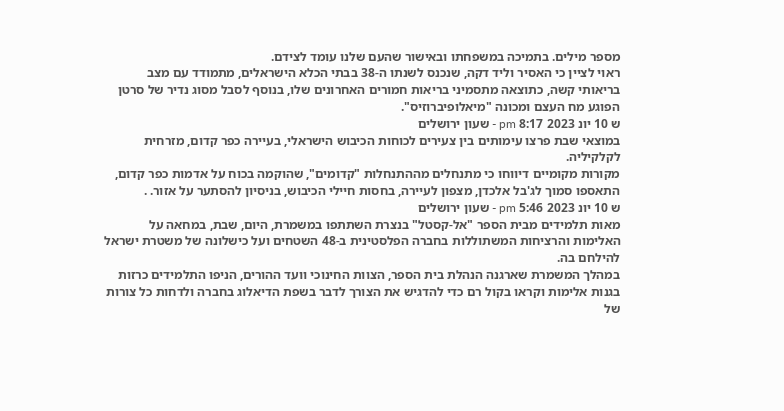מספר מילים. בתמיכה במשפחתו ובאישור שהעם שלנו עומד לצידם.
ראוי לציין כי האסיר וליד דקה, שנכנס לשנתו ה-38 בבתי הכלא הישראלים, מתמודד עם מצב בריאותי קשה, כתוצאה מתסמיני בריאות חמורים האחרונים שלו, בנוסף לסבל מסוג נדיר של סרטן הפוגע מח העצם ומכונה "מיאלופיברוזיס".
ש 10 יונ 2023 8:17 pm - שעון ירושלים
במוצאי שבת פרצו עימותים בין צעירים לכוחות הכיבוש הישראלי, בעיירה כפר קדום, מזרחית לקלקיליה.
מקורות מקומיים דיווחו כי מתנחלים מההתנחלות "קדומים", שהוקמה בכוח על אדמות כפר קדום, התאספו סמוך לג'בל אלכדן, מצפון לעיירה, בחסות חיילי הכיבוש, בניסיון להסתער על אזור. .
ש 10 יונ 2023 5:46 pm - שעון ירושלים
מאות תלמידים מבית הספר "אל-קסטל" בנצרת השתתפו במשמרת, היום, שבת, במחאה על האלימות והרציחות המשתוללות בחברה הפלסטינית ב-48 השטחים ועל כישלונה של משטרת ישראל להילחם בה.
במהלך המשמרת שארגנה הנהלת בית הספר, הצוות החינוכי וועד ההורים, הניפו התלמידים כרזות בגנות אלימות וקראו בקול רם כדי להדגיש את הצורך לדבר בשפת הדיאלוג בחברה ולדחות כל צורות של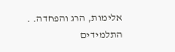אלימות, הרג והפחדה. .
התלמידים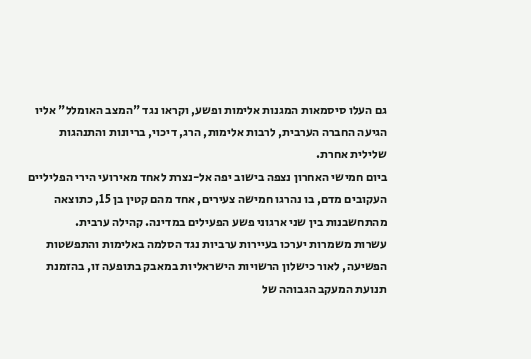גם העלו סיסמאות המגנות אלימות ופשע, וקראו נגד "המצב האומלל" אליו הגיעה החברה הערבית, לרבות אלימות, הרג, דיכוי, בריונות והתנהגות שלילית אחרת.
ביום חמישי האחרון נצפה בישוב יפה אל-נצרת לאחד מאירועי הירי הפליליים העקובים מדם, בו נהרגו חמישה צעירים, אחד מהם קטין בן 15, כתוצאה מהתחשבנות בין שני ארגוני פשע הפעילים במדינה. קהילה ערבית.
עשרות משמרות יערכו בעיירות ערביות נגד הסלמה באלימות והתפשטות הפשיעה, לאור כישלון הרשויות הישראליות במאבק בתופעה זו, בהזמנת תנועת המעקב הגבוהה של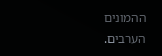ההמונים הערבים.